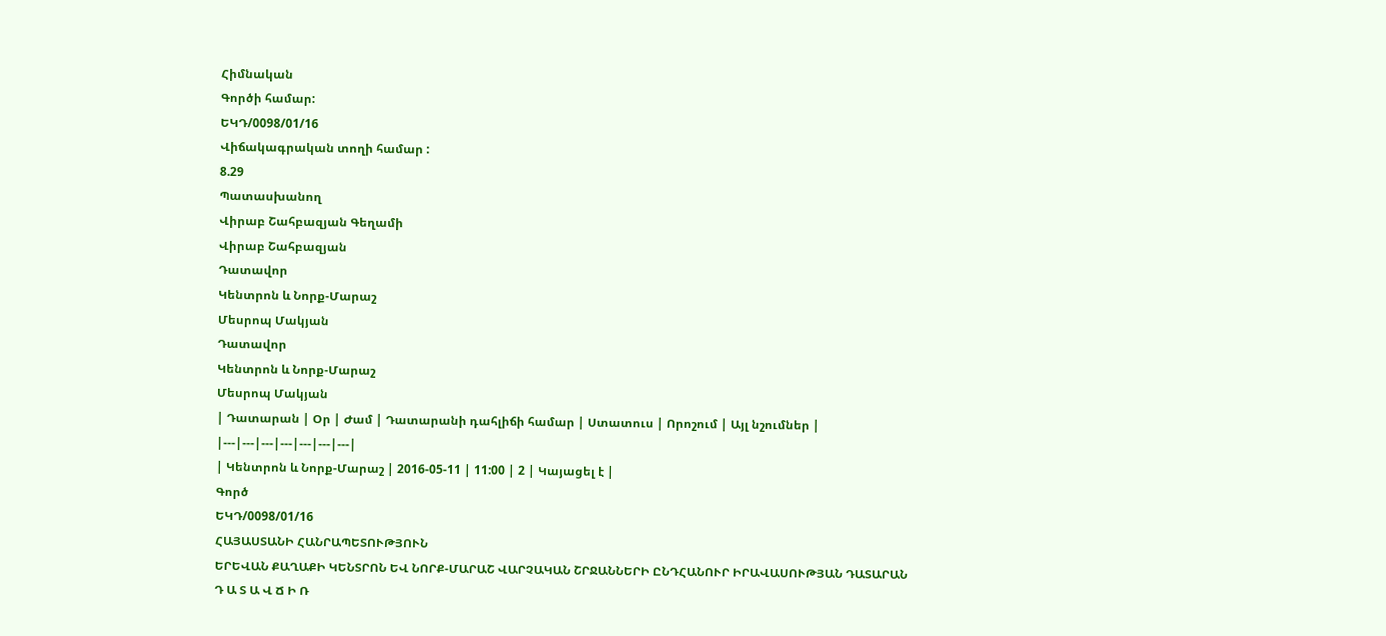Հիմնական
Գործի համար:
ԵԿԴ/0098/01/16
Վիճակագրական տողի համար :
8.29
Պատասխանող
Վիրաբ Շահբազյան Գեղամի
Վիրաբ Շահբազյան
Դատավոր
Կենտրոն և Նորք-Մարաշ
Մեսրոպ Մակյան
Դատավոր
Կենտրոն և Նորք-Մարաշ
Մեսրոպ Մակյան
| Դատարան | Օր | Ժամ | Դատարանի դահլիճի համար | Ստատուս | Որոշում | Այլ նշումներ |
|---|---|---|---|---|---|---|
| Կենտրոն և Նորք-Մարաշ | 2016-05-11 | 11:00 | 2 | Կայացել է |
Գործ
ԵԿԴ/0098/01/16
ՀԱՅԱՍՏԱՆԻ ՀԱՆՐԱՊԵՏՈՒԹՅՈՒՆ
ԵՐԵՎԱՆ ՔԱՂԱՔԻ ԿԵՆՏՐՈՆ ԵՎ ՆՈՐՔ-ՄԱՐԱՇ ՎԱՐՉԱԿԱՆ ՇՐՋԱՆՆԵՐԻ ԸՆԴՀԱՆՈՒՐ ԻՐԱՎԱՍՈՒԹՅԱՆ ԴԱՏԱՐԱՆ
Դ Ա Տ Ա Վ Ճ Ի Ռ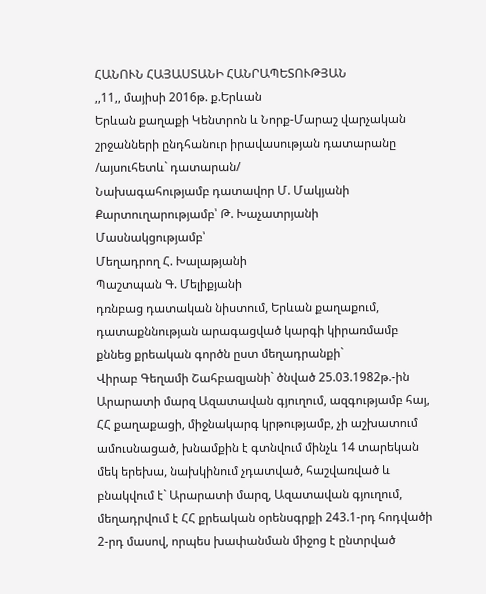ՀԱՆՈՒՆ ՀԱՅԱՍՏԱՆԻ ՀԱՆՐԱՊԵՏՈՒԹՅԱՆ
,,11,, մայիսի 2016թ. ք.Երևան
Երևան քաղաքի Կենտրոն և Նորք-Մարաշ վարչական շրջանների ընդհանուր իրավասության դատարանը
/այսուհետև` դատարան/
Նախագահությամբ դատավոր Մ. Մակյանի
Քարտուղարությամբ՝ Թ. Խաչատրյանի
Մասնակցությամբ՝
Մեղադրող Հ. Խալաթյանի
Պաշտպան Գ. Մելիքյանի
դռնբաց դատական նիստում, Երևան քաղաքում, դատաքննության արագացված կարգի կիրառմամբ քննեց քրեական գործն ըստ մեղադրանքի`
Վիրաբ Գեղամի Շահբազյանի` ծնված 25.03.1982թ.-ին Արարատի մարզ Ազատավան գյուղում, ազգությամբ հայ, ՀՀ քաղաքացի, միջնակարգ կրթությամբ, չի աշխատում ամուսնացած, խնամքին է գտնվում մինչև 14 տարեկան մեկ երեխա, նախկինում չդատված, հաշվառված և բնակվում է` Արարատի մարզ, Ազատավան գյուղում, մեղադրվում է ՀՀ քրեական օրենսգրքի 243.1-րդ հոդվածի 2-րդ մասով, որպես խափանման միջոց է ընտրված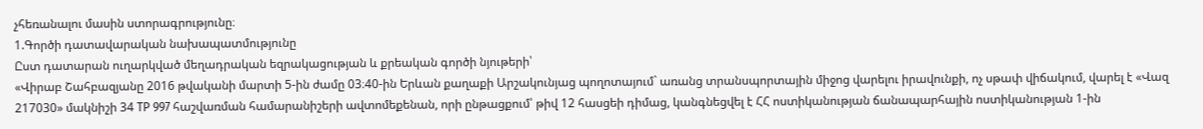չհեռանալու մասին ստորագրությունը։
1.Գործի դատավարական նախապատմությունը
Ըստ դատարան ուղարկված մեղադրական եզրակացության և քրեական գործի նյութերի՝
«Վիրաբ Շահբազյանը 2016 թվականի մարտի 5-ին ժամը 03։40-ին Երևան քաղաքի Արշակունյաց պողոտայում` առանց տրանսպորտային միջոց վարելու իրավունքի, ոչ սթափ վիճակում, վարել է «Վազ 217030» մակնիշի 34 TP 997 հաշվառման համարանիշերի ավտոմեքենան, որի ընթացքում՝ թիվ 12 հասցեի դիմաց, կանգնեցվել է ՀՀ ոստիկանության ճանապարհային ոստիկանության 1-ին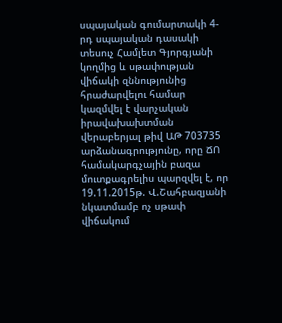սպայական գումարտակի 4-րդ սպայական դասակի տեսուչ Համլետ Գյորգյանի կողմից և սթափության վիճակի զննությունից հրաժարվելու համար կազմվել է վարչական իրավախախտման վերաբերյալ թիվ ԱԹ 703735 արձանագրությունը, որը ՃՈ համակարգչային բազա մուտքագրելիս պարզվել է, որ 19.11.2015թ. Վ.Շահբազյանի նկատմամբ ոչ սթափ վիճակում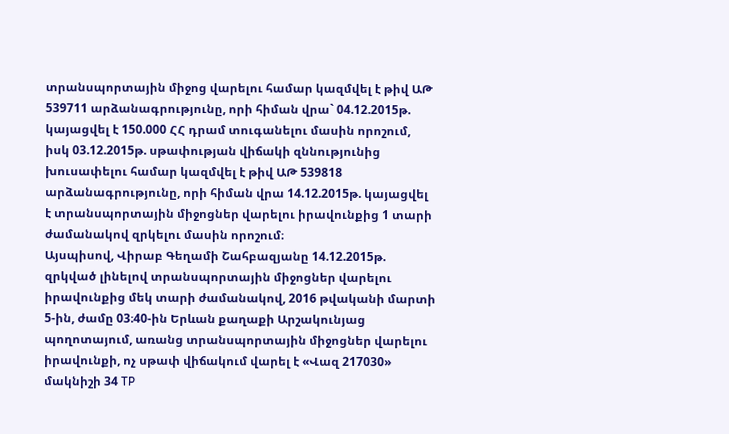տրանսպորտային միջոց վարելու համար կազմվել է թիվ ԱԹ 539711 արձանագրությունը, որի հիման վրա` 04.12.2015թ. կայացվել է 150.000 ՀՀ դրամ տուգանելու մասին որոշում, իսկ 03.12.2015թ. սթափության վիճակի զննությունից խուսափելու համար կազմվել է թիվ ԱԹ 539818 արձանագրությունը, որի հիման վրա 14.12.2015թ. կայացվել է տրանսպորտային միջոցներ վարելու իրավունքից 1 տարի ժամանակով զրկելու մասին որոշում։
Այսպիսով, Վիրաբ Գեղամի Շահբազյանը 14.12.2015թ. զրկված լինելով տրանսպորտային միջոցներ վարելու իրավունքից մեկ տարի ժամանակով, 2016 թվականի մարտի 5-ին, ժամը 03։40-ին Երևան քաղաքի Արշակունյաց պողոտայում, առանց տրանսպորտային միջոցներ վարելու իրավունքի, ոչ սթափ վիճակում վարել է «Վազ 217030» մակնիշի 34 TP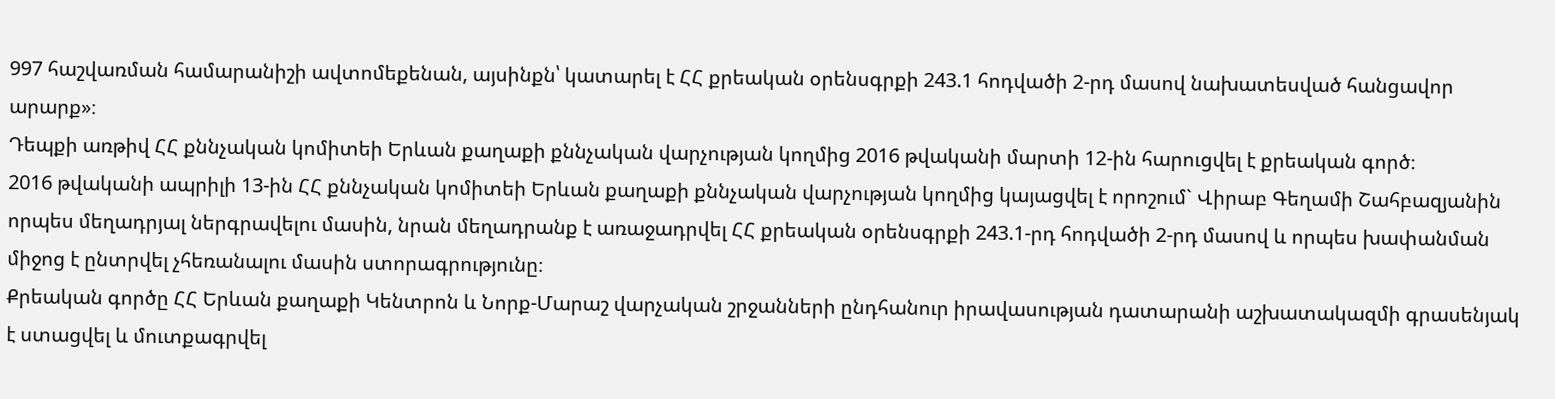997 հաշվառման համարանիշի ավտոմեքենան, այսինքն՝ կատարել է ՀՀ քրեական օրենսգրքի 243.1 հոդվածի 2-րդ մասով նախատեսված հանցավոր արարք»։
Դեպքի առթիվ ՀՀ քննչական կոմիտեի Երևան քաղաքի քննչական վարչության կողմից 2016 թվականի մարտի 12-ին հարուցվել է քրեական գործ։
2016 թվականի ապրիլի 13-ին ՀՀ քննչական կոմիտեի Երևան քաղաքի քննչական վարչության կողմից կայացվել է որոշում` Վիրաբ Գեղամի Շահբազյանին որպես մեղադրյալ ներգրավելու մասին, նրան մեղադրանք է առաջադրվել ՀՀ քրեական օրենսգրքի 243.1-րդ հոդվածի 2-րդ մասով և որպես խափանման միջոց է ընտրվել չհեռանալու մասին ստորագրությունը։
Քրեական գործը ՀՀ Երևան քաղաքի Կենտրոն և Նորք-Մարաշ վարչական շրջանների ընդհանուր իրավասության դատարանի աշխատակազմի գրասենյակ է ստացվել և մուտքագրվել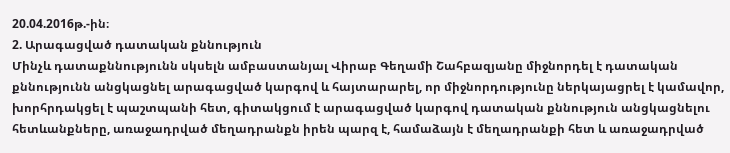20.04.2016թ.-ին։
2. Արագացված դատական քննություն
Մինչև դատաքննությունն սկսելն ամբաստանյալ Վիրաբ Գեղամի Շահբազյանը միջնորդել է դատական քննությունն անցկացնել արագացված կարգով և հայտարարել, որ միջնորդությունը ներկայացրել է կամավոր, խորհրդակցել է պաշտպանի հետ, գիտակցում է արագացված կարգով դատական քննություն անցկացնելու հետևանքները, առաջադրված մեղադրանքն իրեն պարզ է, համաձայն է մեղադրանքի հետ և առաջադրված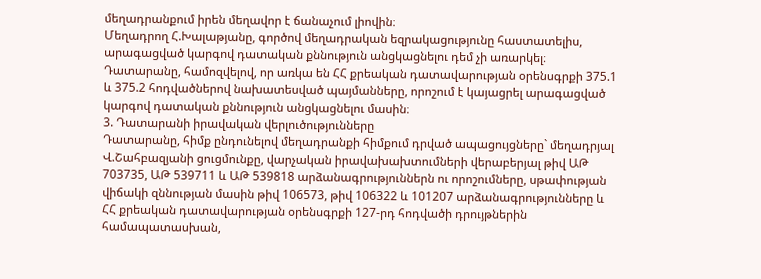մեղադրանքում իրեն մեղավոր է ճանաչում լիովին։
Մեղադրող Հ.Խալաթյանը, գործով մեղադրական եզրակացությունը հաստատելիս, արագացված կարգով դատական քննություն անցկացնելու դեմ չի առարկել։
Դատարանը, համոզվելով, որ առկա են ՀՀ քրեական դատավարության օրենսգրքի 375.1 և 375.2 հոդվածներով նախատեսված պայմանները, որոշում է կայացրել արագացված կարգով դատական քննություն անցկացնելու մասին։
3. Դատարանի իրավական վերլուծությունները
Դատարանը, հիմք ընդունելով մեղադրանքի հիմքում դրված ապացույցները` մեղադրյալ Վ.Շահբազյանի ցուցմունքը, վարչական իրավախախտումների վերաբերյալ թիվ ԱԹ 703735, ԱԹ 539711 և ԱԹ 539818 արձանագրություններն ու որոշումները, սթափության վիճակի զննության մասին թիվ 106573, թիվ 106322 և 101207 արձանագրությունները և ՀՀ քրեական դատավարության օրենսգրքի 127-րդ հոդվածի դրույթներին համապատասխան,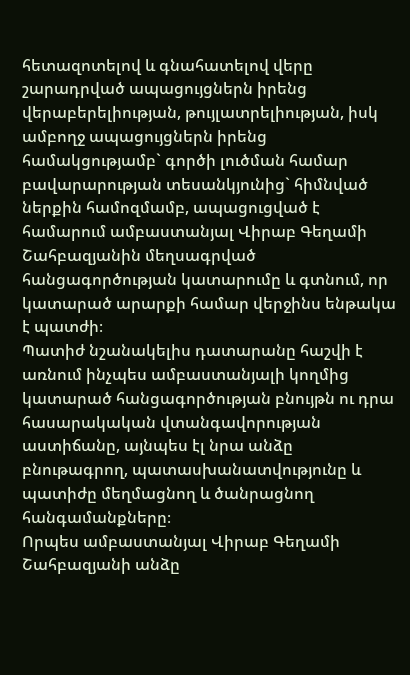հետազոտելով և գնահատելով վերը շարադրված ապացույցներն իրենց վերաբերելիության, թույլատրելիության, իսկ ամբողջ ապացույցներն իրենց համակցությամբ` գործի լուծման համար բավարարության տեսանկյունից` հիմնված ներքին համոզմամբ, ապացուցված է համարում ամբաստանյալ Վիրաբ Գեղամի Շահբազյանին մեղսագրված հանցագործության կատարումը և գտնում, որ կատարած արարքի համար վերջինս ենթակա է պատժի։
Պատիժ նշանակելիս դատարանը հաշվի է առնում ինչպես ամբաստանյալի կողմից կատարած հանցագործության բնույթն ու դրա հասարակական վտանգավորության աստիճանը, այնպես էլ նրա անձը բնութագրող, պատասխանատվությունը և պատիժը մեղմացնող և ծանրացնող հանգամանքները։
Որպես ամբաստանյալ Վիրաբ Գեղամի Շահբազյանի անձը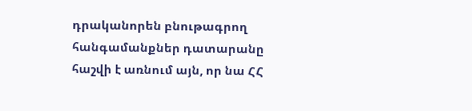դրականորեն բնութագրող հանգամանքներ դատարանը հաշվի է առնում այն, որ նա ՀՀ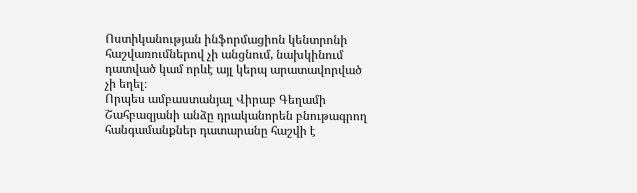Ոստիկանության ինֆորմացիոն կենտրոնի հաշվառումներով չի անցնում, նախկինում դատված կամ որևէ այլ կերպ արատավորված չի եղել։
Որպես ամբաստանյալ Վիրաբ Գեղամի Շահբազյանի անձը դրականորեն բնութագրող հանգամանքներ դատարանը հաշվի է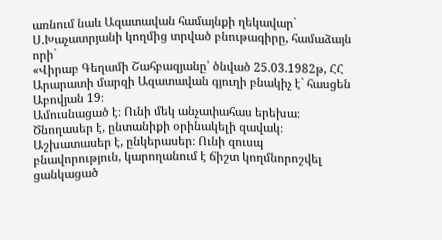առնում նաև Ազատավան համայնքի ղեկավար` Ս.Խաչատրյանի կողմից տրված բնութագիրը, համաձայն որի`
«Վիրաբ Գեղամի Շահբազյանը՝ ծնված 25.03.1982թ, ՀՀ Արարատի մարզի Ազատավան գյուղի բնակիչ է` հասցեն Աբովյան 19։
Ամուսնացած է։ Ունի մեկ անչափահաս երեխա։ Ծնողասեր է, ընտանիքի օրինակելի զավակ։ Աշխատասեր է, ընկերասեր։ Ունի զուսպ բնավորություն, կարողանում է ճիշտ կողմնորոշվել ցանկացած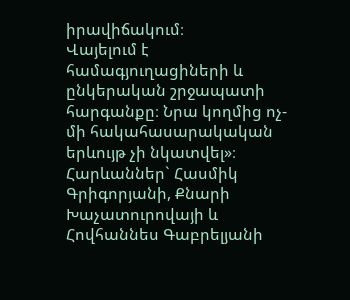իրավիճակում։
Վայելում է համագյուղացիների և ընկերական շրջապատի հարգանքը։ Նրա կողմից ոչ-մի հակահասարակական երևույթ չի նկատվել»։
Հարևաններ` Հասմիկ Գրիգորյանի, Քնարի Խաչատուրովայի և Հովհաննես Գաբրելյանի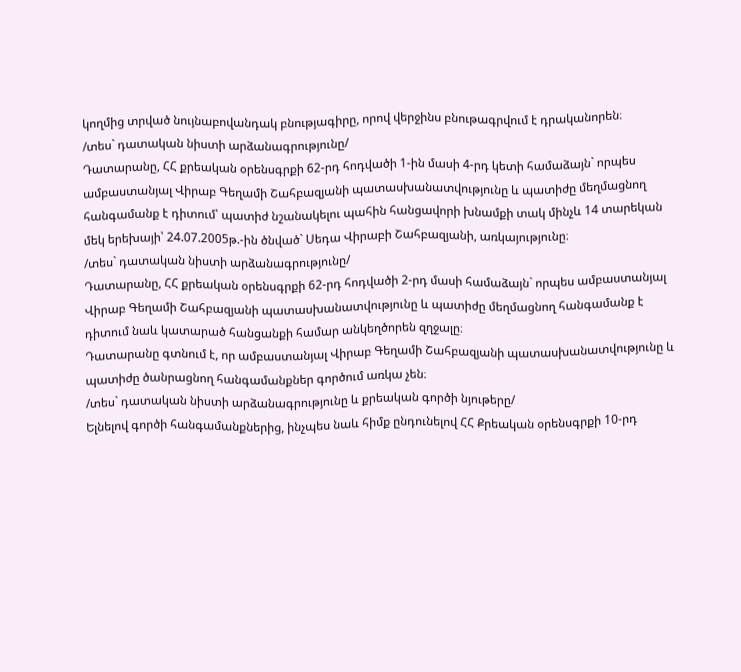կողմից տրված նույնաբովանդակ բնությագիրը, որով վերջինս բնութագրվում է դրականորեն։
/տես` դատական նիստի արձանագրությունը/
Դատարանը, ՀՀ քրեական օրենսգրքի 62-րդ հոդվածի 1-ին մասի 4-րդ կետի համաձայն` որպես ամբաստանյալ Վիրաբ Գեղամի Շահբազյանի պատասխանատվությունը և պատիժը մեղմացնող հանգամանք է դիտում՝ պատիժ նշանակելու պահին հանցավորի խնամքի տակ մինչև 14 տարեկան մեկ երեխայի՝ 24.07.2005թ.-ին ծնված` Սեդա Վիրաբի Շահբազյանի, առկայությունը։
/տես` դատական նիստի արձանագրությունը/
Դատարանը, ՀՀ քրեական օրենսգրքի 62-րդ հոդվածի 2-րդ մասի համաձայն` որպես ամբաստանյալ Վիրաբ Գեղամի Շահբազյանի պատասխանատվությունը և պատիժը մեղմացնող հանգամանք է դիտում նաև կատարած հանցանքի համար անկեղծորեն զղջալը։
Դատարանը գտնում է, որ ամբաստանյալ Վիրաբ Գեղամի Շահբազյանի պատասխանատվությունը և պատիժը ծանրացնող հանգամանքներ գործում առկա չեն։
/տես` դատական նիստի արձանագրությունը և քրեական գործի նյութերը/
Ելնելով գործի հանգամանքներից, ինչպես նաև հիմք ընդունելով ՀՀ Քրեական օրենսգրքի 10-րդ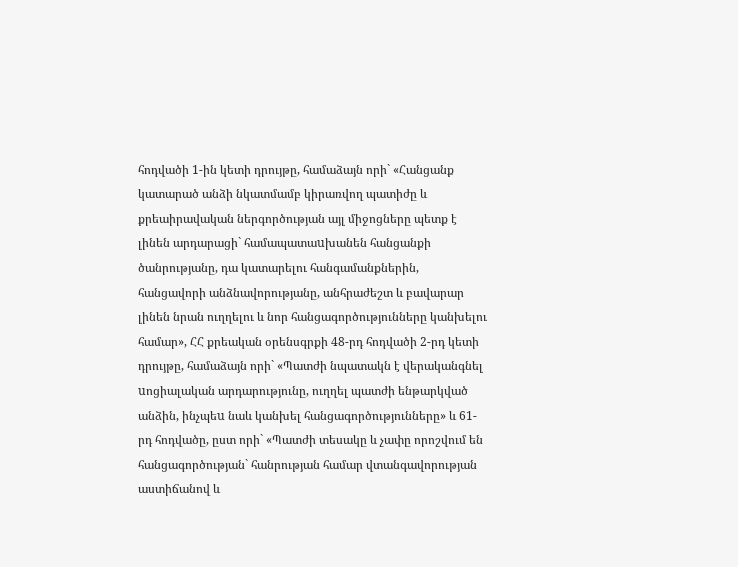հոդվածի 1-ին կետի դրույթը, համաձայն որի` «Հանցանք կատարած անձի նկատմամբ կիրառվող պատիժը և քրեաիրավական ներգործության այլ միջոցները պետք է լինեն արդարացի` համապատաuխանեն հանցանքի ծանրությանը, դա կատարելու հանգամանքներին, հանցավորի անձնավորությանը, անհրաժեշտ և բավարար լինեն նրան ուղղելու և նոր հանցագործությունները կանխելու համար», ՀՀ քրեական օրենսգրքի 48-րդ հոդվածի 2-րդ կետի դրույթը, համաձայն որի` «Պատժի նպատակն է վերականգնել uոցիալական արդարությունը, ուղղել պատժի ենթարկված անձին, ինչպեu նաև կանխել հանցագործությունները» և 61-րդ հոդվածը, ըստ որի` «Պատժի տեսակը և չափը որոշվում են հանցագործության` հանրության համար վտանգավորության աստիճանով և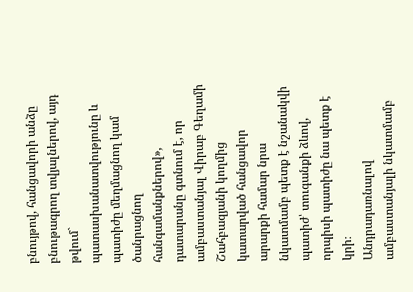բնույթով, հանցավորի անձը բնութագրող տվյալներով, այդ թվում` պատասխանատվությունը և պատիժը մեղմացնող կամ ծանրացնող հանգամանքներով», դատարանը գտնում է, որ ամբաստանյալ Վիրաբ Գեղամի Շահբազյանի կողմից կատարված հանցավոր արարքի համար նրա նկատմամբ պետք է նշանակվի պատիժ՝ տուգանքի ձևով, որպիսի պատիժը նա պետք է կրի։
Անդրադառնալով ամբաստանյալի նկատմամբ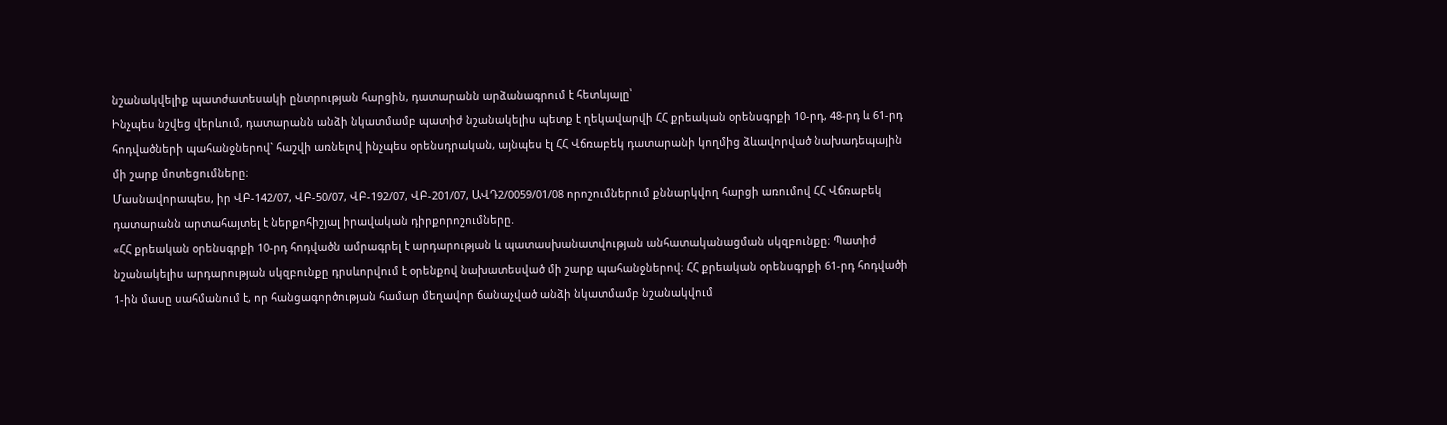նշանակվելիք պատժատեսակի ընտրության հարցին, դատարանն արձանագրում է հետևյալը՝
Ինչպես նշվեց վերևում, դատարանն անձի նկատմամբ պատիժ նշանակելիս պետք է ղեկավարվի ՀՀ քրեական օրենսգրքի 10-րդ, 48-րդ և 61-րդ հոդվածների պահանջներով` հաշվի առնելով ինչպես օրենսդրական, այնպես էլ ՀՀ Վճռաբեկ դատարանի կողմից ձևավորված նախադեպային մի շարք մոտեցումները։
Մասնավորապես, իր ՎԲ-142/07, ՎԲ-50/07, ՎԲ-192/07, ՎԲ-201/07, ԱՎԴ2/0059/01/08 որոշումներում քննարկվող հարցի առումով ՀՀ Վճռաբեկ դատարանն արտահայտել է ներքոհիշյալ իրավական դիրքորոշումները.
«ՀՀ քրեական օրենսգրքի 10-րդ հոդվածն ամրագրել է արդարության և պատասխանատվության անհատականացման սկզբունքը։ Պատիժ նշանակելիս արդարության սկզբունքը դրսևորվում է օրենքով նախատեսված մի շարք պահանջներով։ ՀՀ քրեական օրենսգրքի 61-րդ հոդվածի 1-ին մասը սահմանում է, որ հանցագործության համար մեղավոր ճանաչված անձի նկատմամբ նշանակվում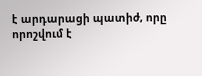է արդարացի պատիժ, որը որոշվում է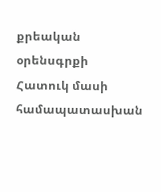քրեական օրենսգրքի Հատուկ մասի համապատասխան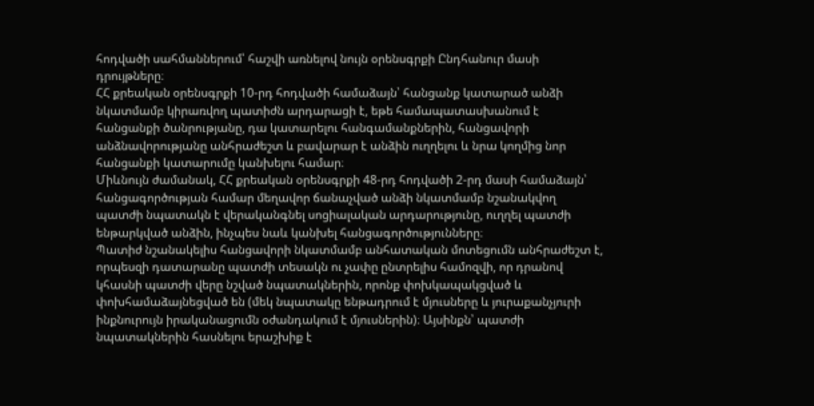հոդվածի սահմաններում՝ հաշվի առնելով նույն օրենսգրքի Ընդհանուր մասի դրույթները։
ՀՀ քրեական օրենսգրքի 10-րդ հոդվածի համաձայն՝ հանցանք կատարած անձի նկատմամբ կիրառվող պատիժն արդարացի է, եթե համապատասխանում է հանցանքի ծանրությանը, դա կատարելու հանգամանքներին, հանցավորի անձնավորությանը անհրաժեշտ և բավարար է անձին ուղղելու և նրա կողմից նոր հանցանքի կատարումը կանխելու համար։
Միևնույն ժամանակ, ՀՀ քրեական օրենսգրքի 48-րդ հոդվածի 2-րդ մասի համաձայն՝ հանցագործության համար մեղավոր ճանաչված անձի նկատմամբ նշանակվող պատժի նպատակն է վերականգնել սոցիալական արդարությունը, ուղղել պատժի ենթարկված անձին, ինչպես նաև կանխել հանցագործությունները։
Պատիժ նշանակելիս հանցավորի նկատմամբ անհատական մոտեցումն անհրաժեշտ է, որպեսզի դատարանը պատժի տեսակն ու չափը ընտրելիս համոզվի, որ դրանով կհասնի պատժի վերը նշված նպատակներին, որոնք փոխկապակցված և փոխհամաձայնեցված են (մեկ նպատակը ենթադրում է մյուսները և յուրաքանչյուրի ինքնուրույն իրականացումն օժանդակում է մյուսներին)։ Այսինքն՝ պատժի նպատակներին հասնելու երաշխիք է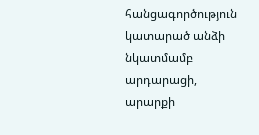հանցագործություն կատարած անձի նկատմամբ արդարացի, արարքի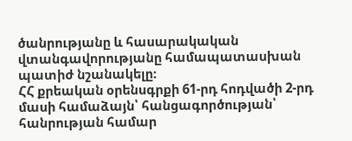ծանրությանը և հասարակական վտանգավորությանը համապատասխան պատիժ նշանակելը։
ՀՀ քրեական օրենսգրքի 61-րդ հոդվածի 2-րդ մասի համաձայն՝ հանցագործության՝ հանրության համար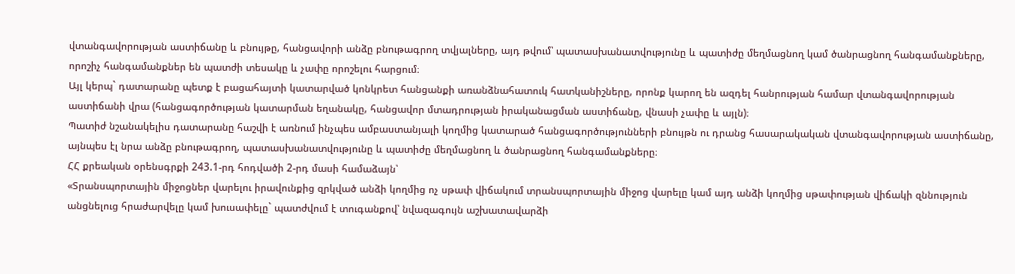վտանգավորության աստիճանը և բնույթը, հանցավորի անձը բնութագրող տվյալները, այդ թվում՝ պատասխանատվությունը և պատիժը մեղմացնող կամ ծանրացնող հանգամանքները, որոշիչ հանգամանքներ են պատժի տեսակը և չափը որոշելու հարցում։
Այլ կերպ` դատարանը պետք է բացահայտի կատարված կոնկրետ հանցանքի առանձնահատուկ հատկանիշները, որոնք կարող են ազդել հանրության համար վտանգավորության աստիճանի վրա (հանցագործության կատարման եղանակը, հանցավոր մտադրության իրականացման աստիճանը, վնասի չափը և այլն)։
Պատիժ նշանակելիս դատարանը հաշվի է առնում ինչպես ամբաստանյալի կողմից կատարած հանցագործությունների բնույթն ու դրանց հասարակական վտանգավորության աստիճանը, այնպես էլ նրա անձը բնութագրող, պատասխանատվությունը և պատիժը մեղմացնող և ծանրացնող հանգամանքները։
ՀՀ քրեական օրենսգրքի 243.1-րդ հոդվածի 2-րդ մասի համաձայն՝
«Տրանսպորտային միջոցներ վարելու իրավունքից զրկված անձի կողմից ոչ սթափ վիճակում տրանսպորտային միջոց վարելը կամ այդ անձի կողմից սթափության վիճակի զննություն անցնելուց հրաժարվելը կամ խուսափելը` պատժվում է տուգանքով՝ նվազագույն աշխատավարձի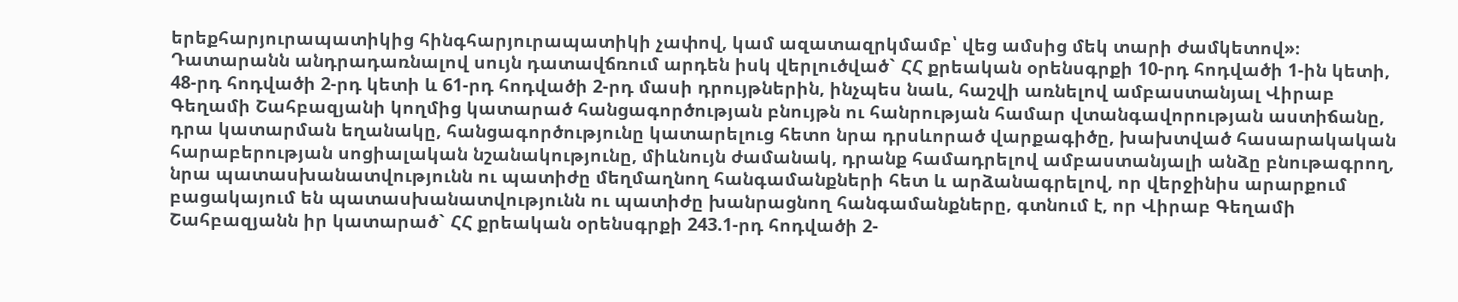երեքհարյուրապատիկից հինգհարյուրապատիկի չափով, կամ ազատազրկմամբ՝ վեց ամսից մեկ տարի ժամկետով»։
Դատարանն անդրադառնալով սույն դատավճռում արդեն իսկ վերլուծված` ՀՀ քրեական օրենսգրքի 10-րդ հոդվածի 1-ին կետի, 48-րդ հոդվածի 2-րդ կետի և 61-րդ հոդվածի 2-րդ մասի դրույթներին, ինչպես նաև, հաշվի առնելով ամբաստանյալ Վիրաբ Գեղամի Շահբազյանի կողմից կատարած հանցագործության բնույթն ու հանրության համար վտանգավորության աստիճանը, դրա կատարման եղանակը, հանցագործությունը կատարելուց հետո նրա դրսևորած վարքագիծը, խախտված հասարակական հարաբերության սոցիալական նշանակությունը, միևնույն ժամանակ, դրանք համադրելով ամբաստանյալի անձը բնութագրող, նրա պատասխանատվությունն ու պատիժը մեղմաղնող հանգամանքների հետ և արձանագրելով, որ վերջինիս արարքում բացակայում են պատասխանատվությունն ու պատիժը խանրացնող հանգամանքները, գտնում է, որ Վիրաբ Գեղամի Շահբազյանն իր կատարած` ՀՀ քրեական օրենսգրքի 243.1-րդ հոդվածի 2-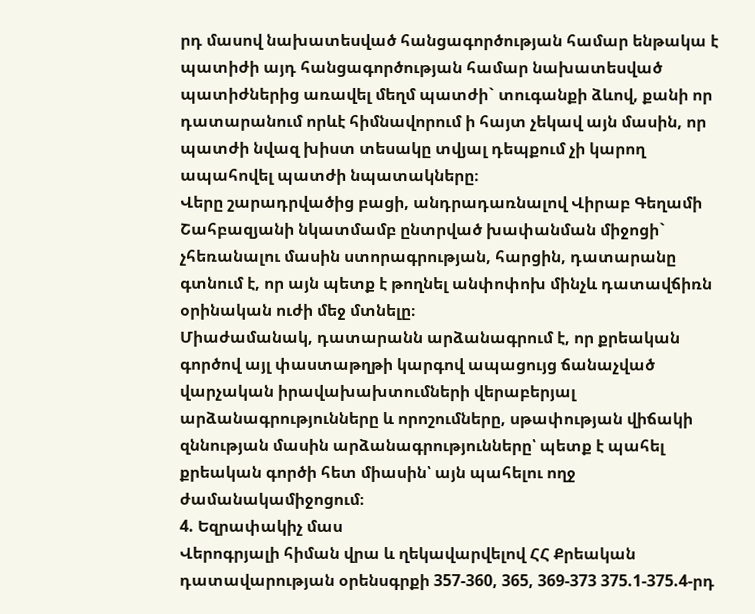րդ մասով նախատեսված հանցագործության համար ենթակա է պատիժի այդ հանցագործության համար նախատեսված պատիժներից առավել մեղմ պատժի` տուգանքի ձևով, քանի որ դատարանում որևէ հիմնավորում ի հայտ չեկավ այն մասին, որ պատժի նվազ խիստ տեսակը տվյալ դեպքում չի կարող ապահովել պատժի նպատակները։
Վերը շարադրվածից բացի, անդրադառնալով Վիրաբ Գեղամի Շահբազյանի նկատմամբ ընտրված խափանման միջոցի` չհեռանալու մասին ստորագրության, հարցին, դատարանը գտնում է, որ այն պետք է թողնել անփոփոխ մինչև դատավճիռն օրինական ուժի մեջ մտնելը։
Միաժամանակ, դատարանն արձանագրում է, որ քրեական գործով այլ փաստաթղթի կարգով ապացույց ճանաչված վարչական իրավախախտումների վերաբերյալ արձանագրությունները և որոշումները, սթափության վիճակի զննության մասին արձանագրությունները՝ պետք է պահել քրեական գործի հետ միասին՝ այն պահելու ողջ ժամանակամիջոցում։
4. Եզրափակիչ մաս
Վերոգրյալի հիման վրա և ղեկավարվելով ՀՀ Քրեական դատավարության օրենսգրքի 357-360, 365, 369-373 375.1-375.4-րդ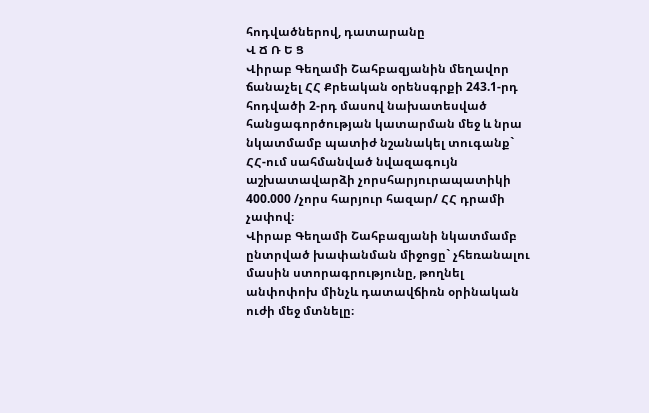հոդվածներով, դատարանը
Վ Ճ Ռ Ե Ց
Վիրաբ Գեղամի Շահբազյանին մեղավոր ճանաչել ՀՀ Քրեական օրենսգրքի 243.1-րդ հոդվածի 2-րդ մասով նախատեսված հանցագործության կատարման մեջ և նրա նկատմամբ պատիժ նշանակել տուգանք` ՀՀ-ում սահմանված նվազագույն աշխատավարձի չորսհարյուրապատիկի 400.000 /չորս հարյուր հազար/ ՀՀ դրամի չափով։
Վիրաբ Գեղամի Շահբազյանի նկատմամբ ընտրված խափանման միջոցը` չհեռանալու մասին ստորագրությունը, թողնել անփոփոխ մինչև դատավճիռն օրինական ուժի մեջ մտնելը։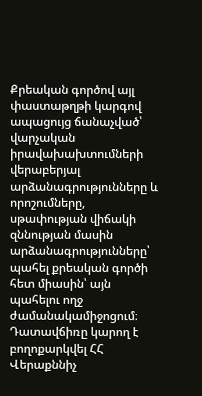Քրեական գործով այլ փաստաթղթի կարգով ապացույց ճանաչված՝ վարչական իրավախախտումների վերաբերյալ արձանագրությունները և որոշումները, սթափության վիճակի զննության մասին արձանագրությունները՝ պահել քրեական գործի հետ միասին՝ այն պահելու ողջ ժամանակամիջոցում։
Դատավճիռը կարող է բողոքարկվել ՀՀ Վերաքննիչ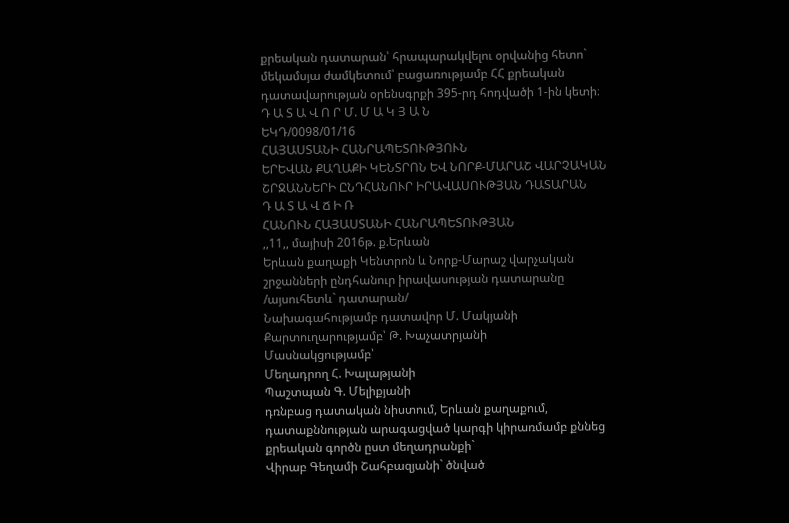քրեական դատարան՝ հրապարակվելու օրվանից հետո` մեկամսյա ժամկետում՝ բացառությամբ ՀՀ քրեական դատավարության օրենսգրքի 395-րդ հոդվածի 1-ին կետի։
Դ Ա Տ Ա Վ Ո Ր Մ. Մ Ա Կ Յ Ա Ն
ԵԿԴ/0098/01/16
ՀԱՅԱՍՏԱՆԻ ՀԱՆՐԱՊԵՏՈՒԹՅՈՒՆ
ԵՐԵՎԱՆ ՔԱՂԱՔԻ ԿԵՆՏՐՈՆ ԵՎ ՆՈՐՔ-ՄԱՐԱՇ ՎԱՐՉԱԿԱՆ ՇՐՋԱՆՆԵՐԻ ԸՆԴՀԱՆՈՒՐ ԻՐԱՎԱՍՈՒԹՅԱՆ ԴԱՏԱՐԱՆ
Դ Ա Տ Ա Վ Ճ Ի Ռ
ՀԱՆՈՒՆ ՀԱՅԱՍՏԱՆԻ ՀԱՆՐԱՊԵՏՈՒԹՅԱՆ
,,11,, մայիսի 2016թ. ք.Երևան
Երևան քաղաքի Կենտրոն և Նորք-Մարաշ վարչական շրջանների ընդհանուր իրավասության դատարանը
/այսուհետև` դատարան/
Նախագահությամբ դատավոր Մ. Մակյանի
Քարտուղարությամբ՝ Թ. Խաչատրյանի
Մասնակցությամբ՝
Մեղադրող Հ. Խալաթյանի
Պաշտպան Գ. Մելիքյանի
դռնբաց դատական նիստում, Երևան քաղաքում, դատաքննության արագացված կարգի կիրառմամբ քննեց քրեական գործն ըստ մեղադրանքի`
Վիրաբ Գեղամի Շահբազյանի` ծնված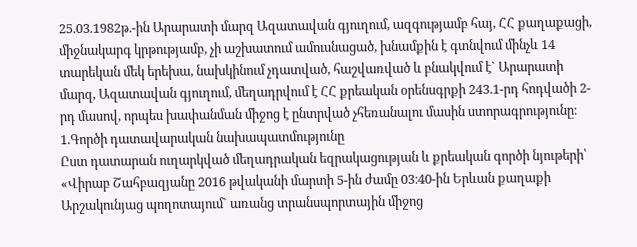25.03.1982թ.-ին Արարատի մարզ Ազատավան գյուղում, ազգությամբ հայ, ՀՀ քաղաքացի, միջնակարգ կրթությամբ, չի աշխատում ամուսնացած, խնամքին է գտնվում մինչև 14 տարեկան մեկ երեխա, նախկինում չդատված, հաշվառված և բնակվում է` Արարատի մարզ, Ազատավան գյուղում, մեղադրվում է ՀՀ քրեական օրենսգրքի 243.1-րդ հոդվածի 2-րդ մասով, որպես խափանման միջոց է ընտրված չհեռանալու մասին ստորագրությունը։
1.Գործի դատավարական նախապատմությունը
Ըստ դատարան ուղարկված մեղադրական եզրակացության և քրեական գործի նյութերի՝
«Վիրաբ Շահբազյանը 2016 թվականի մարտի 5-ին ժամը 03։40-ին Երևան քաղաքի Արշակունյաց պողոտայում` առանց տրանսպորտային միջոց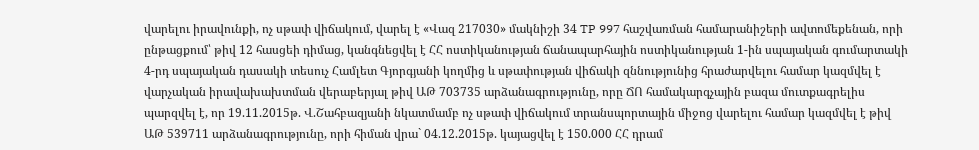վարելու իրավունքի, ոչ սթափ վիճակում, վարել է «Վազ 217030» մակնիշի 34 TP 997 հաշվառման համարանիշերի ավտոմեքենան, որի ընթացքում՝ թիվ 12 հասցեի դիմաց, կանգնեցվել է ՀՀ ոստիկանության ճանապարհային ոստիկանության 1-ին սպայական գումարտակի 4-րդ սպայական դասակի տեսուչ Համլետ Գյորգյանի կողմից և սթափության վիճակի զննությունից հրաժարվելու համար կազմվել է վարչական իրավախախտման վերաբերյալ թիվ ԱԹ 703735 արձանագրությունը, որը ՃՈ համակարգչային բազա մուտքագրելիս պարզվել է, որ 19.11.2015թ. Վ.Շահբազյանի նկատմամբ ոչ սթափ վիճակում տրանսպորտային միջոց վարելու համար կազմվել է թիվ ԱԹ 539711 արձանագրությունը, որի հիման վրա` 04.12.2015թ. կայացվել է 150.000 ՀՀ դրամ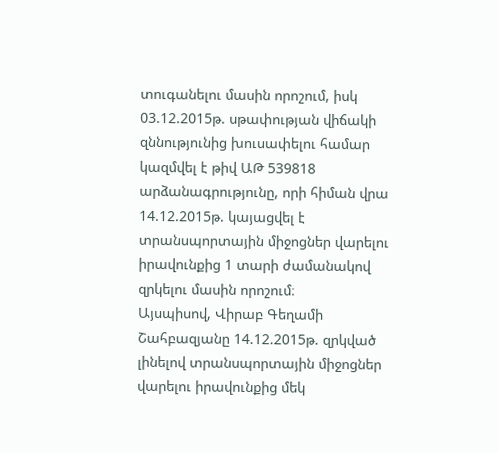տուգանելու մասին որոշում, իսկ 03.12.2015թ. սթափության վիճակի զննությունից խուսափելու համար կազմվել է թիվ ԱԹ 539818 արձանագրությունը, որի հիման վրա 14.12.2015թ. կայացվել է տրանսպորտային միջոցներ վարելու իրավունքից 1 տարի ժամանակով զրկելու մասին որոշում։
Այսպիսով, Վիրաբ Գեղամի Շահբազյանը 14.12.2015թ. զրկված լինելով տրանսպորտային միջոցներ վարելու իրավունքից մեկ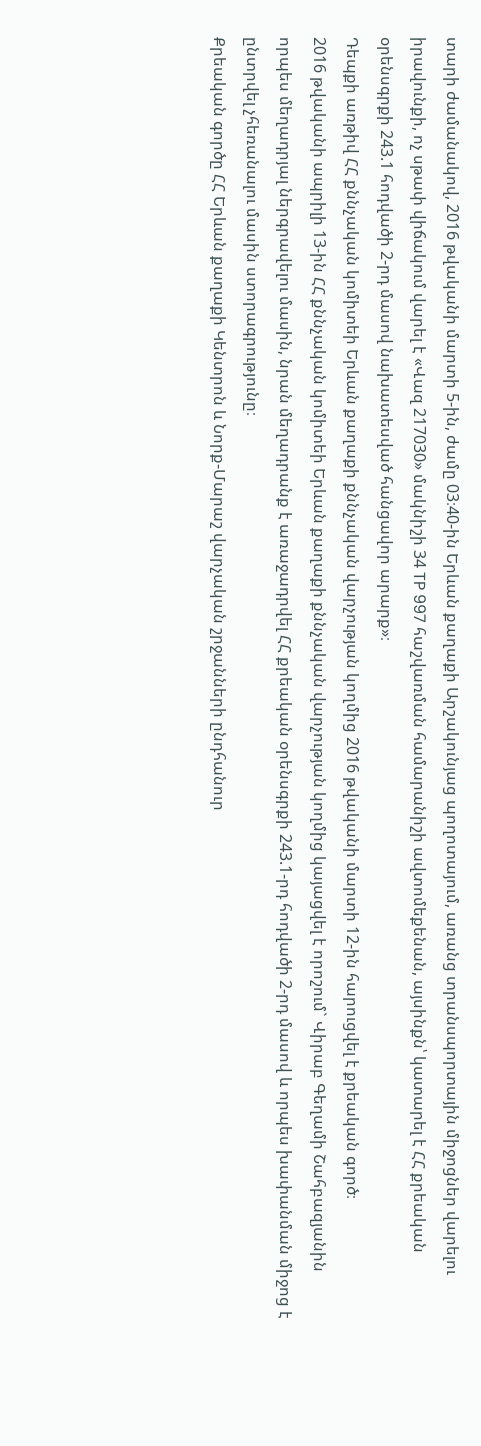տարի ժամանակով, 2016 թվականի մարտի 5-ին, ժամը 03։40-ին Երևան քաղաքի Արշակունյաց պողոտայում, առանց տրանսպորտային միջոցներ վարելու իրավունքի, ոչ սթափ վիճակում վարել է «Վազ 217030» մակնիշի 34 TP 997 հաշվառման համարանիշի ավտոմեքենան, այսինքն՝ կատարել է ՀՀ քրեական օրենսգրքի 243.1 հոդվածի 2-րդ մասով նախատեսված հանցավոր արարք»։
Դեպքի առթիվ ՀՀ քննչական կոմիտեի Երևան քաղաքի քննչական վարչության կողմից 2016 թվականի մարտի 12-ին հարուցվել է քրեական գործ։
2016 թվականի ապրիլի 13-ին ՀՀ քննչական կոմիտեի Երևան քաղաքի քննչական վարչության կողմից կայացվել է որոշում` Վիրաբ Գեղամի Շահբազյանին որպես մեղադրյալ ներգրավելու մասին, նրան մեղադրանք է առաջադրվել ՀՀ քրեական օրենսգրքի 243.1-րդ հոդվածի 2-րդ մասով և որպես խափանման միջոց է ընտրվել չհեռանալու մասին ստորագրությունը։
Քրեական գործը ՀՀ Երևան քաղաքի Կենտրոն և Նորք-Մարաշ վարչական շրջանների ընդհանուր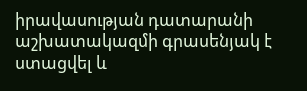իրավասության դատարանի աշխատակազմի գրասենյակ է ստացվել և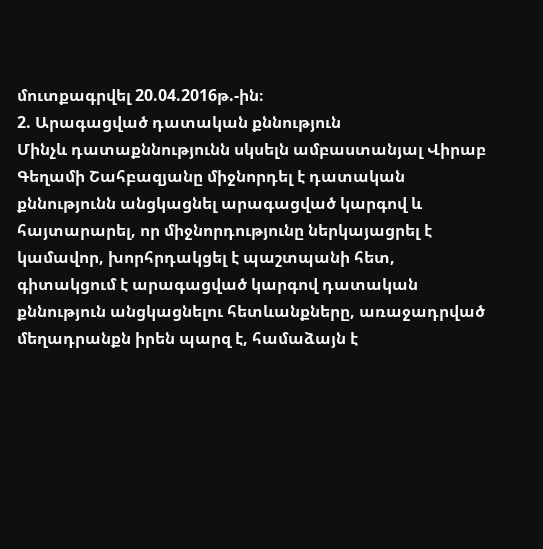մուտքագրվել 20.04.2016թ.-ին։
2. Արագացված դատական քննություն
Մինչև դատաքննությունն սկսելն ամբաստանյալ Վիրաբ Գեղամի Շահբազյանը միջնորդել է դատական քննությունն անցկացնել արագացված կարգով և հայտարարել, որ միջնորդությունը ներկայացրել է կամավոր, խորհրդակցել է պաշտպանի հետ, գիտակցում է արագացված կարգով դատական քննություն անցկացնելու հետևանքները, առաջադրված մեղադրանքն իրեն պարզ է, համաձայն է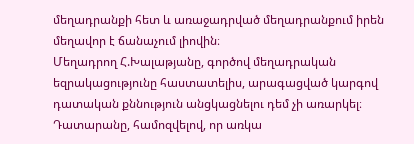մեղադրանքի հետ և առաջադրված մեղադրանքում իրեն մեղավոր է ճանաչում լիովին։
Մեղադրող Հ.Խալաթյանը, գործով մեղադրական եզրակացությունը հաստատելիս, արագացված կարգով դատական քննություն անցկացնելու դեմ չի առարկել։
Դատարանը, համոզվելով, որ առկա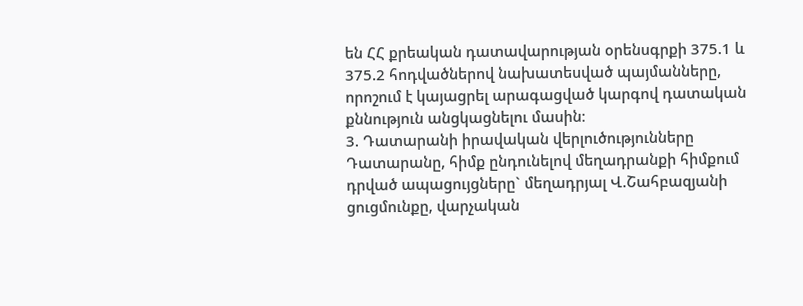են ՀՀ քրեական դատավարության օրենսգրքի 375.1 և 375.2 հոդվածներով նախատեսված պայմանները, որոշում է կայացրել արագացված կարգով դատական քննություն անցկացնելու մասին։
3. Դատարանի իրավական վերլուծությունները
Դատարանը, հիմք ընդունելով մեղադրանքի հիմքում դրված ապացույցները` մեղադրյալ Վ.Շահբազյանի ցուցմունքը, վարչական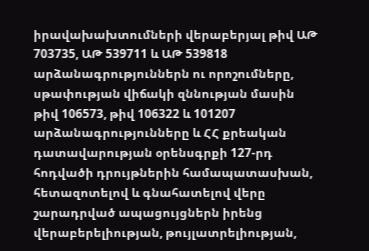իրավախախտումների վերաբերյալ թիվ ԱԹ 703735, ԱԹ 539711 և ԱԹ 539818 արձանագրություններն ու որոշումները, սթափության վիճակի զննության մասին թիվ 106573, թիվ 106322 և 101207 արձանագրությունները և ՀՀ քրեական դատավարության օրենսգրքի 127-րդ հոդվածի դրույթներին համապատասխան, հետազոտելով և գնահատելով վերը շարադրված ապացույցներն իրենց վերաբերելիության, թույլատրելիության,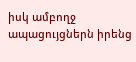իսկ ամբողջ ապացույցներն իրենց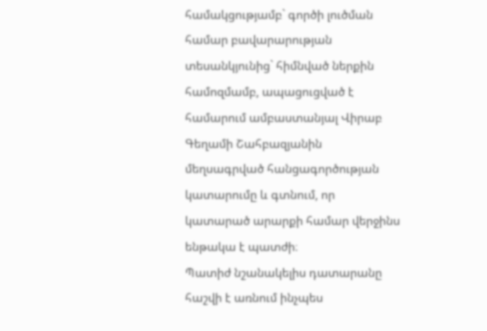համակցությամբ` գործի լուծման համար բավարարության տեսանկյունից` հիմնված ներքին համոզմամբ, ապացուցված է համարում ամբաստանյալ Վիրաբ Գեղամի Շահբազյանին մեղսագրված հանցագործության կատարումը և գտնում, որ կատարած արարքի համար վերջինս ենթակա է պատժի։
Պատիժ նշանակելիս դատարանը հաշվի է առնում ինչպես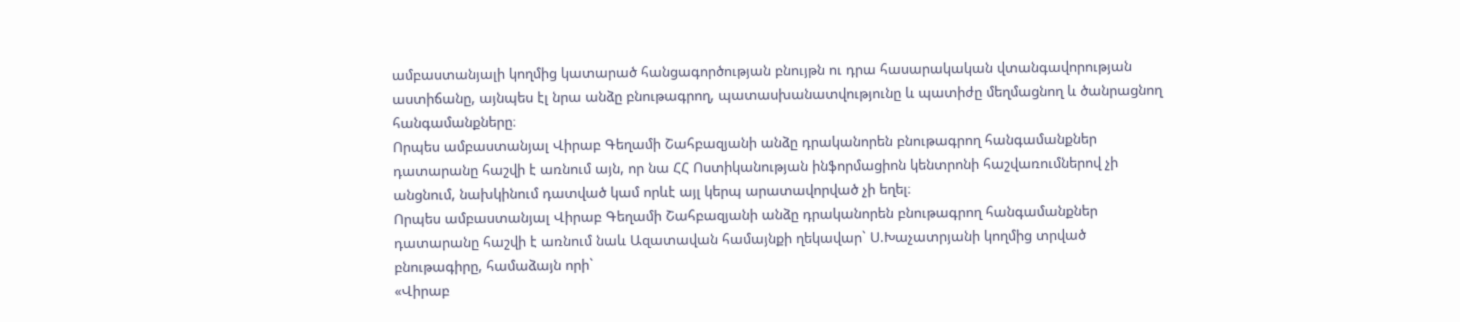ամբաստանյալի կողմից կատարած հանցագործության բնույթն ու դրա հասարակական վտանգավորության աստիճանը, այնպես էլ նրա անձը բնութագրող, պատասխանատվությունը և պատիժը մեղմացնող և ծանրացնող հանգամանքները։
Որպես ամբաստանյալ Վիրաբ Գեղամի Շահբազյանի անձը դրականորեն բնութագրող հանգամանքներ դատարանը հաշվի է առնում այն, որ նա ՀՀ Ոստիկանության ինֆորմացիոն կենտրոնի հաշվառումներով չի անցնում, նախկինում դատված կամ որևէ այլ կերպ արատավորված չի եղել։
Որպես ամբաստանյալ Վիրաբ Գեղամի Շահբազյանի անձը դրականորեն բնութագրող հանգամանքներ դատարանը հաշվի է առնում նաև Ազատավան համայնքի ղեկավար` Ս.Խաչատրյանի կողմից տրված բնութագիրը, համաձայն որի`
«Վիրաբ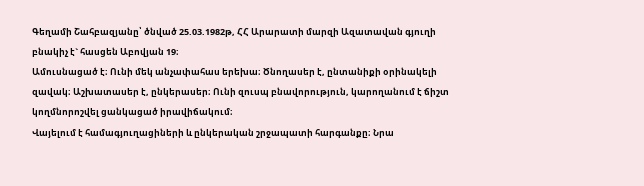Գեղամի Շահբազյանը՝ ծնված 25.03.1982թ, ՀՀ Արարատի մարզի Ազատավան գյուղի բնակիչ է` հասցեն Աբովյան 19։
Ամուսնացած է։ Ունի մեկ անչափահաս երեխա։ Ծնողասեր է, ընտանիքի օրինակելի զավակ։ Աշխատասեր է, ընկերասեր։ Ունի զուսպ բնավորություն, կարողանում է ճիշտ կողմնորոշվել ցանկացած իրավիճակում։
Վայելում է համագյուղացիների և ընկերական շրջապատի հարգանքը։ Նրա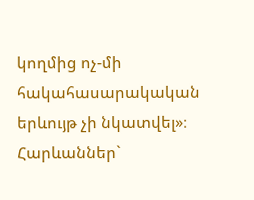կողմից ոչ-մի հակահասարակական երևույթ չի նկատվել»։
Հարևաններ`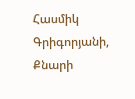Հասմիկ Գրիգորյանի, Քնարի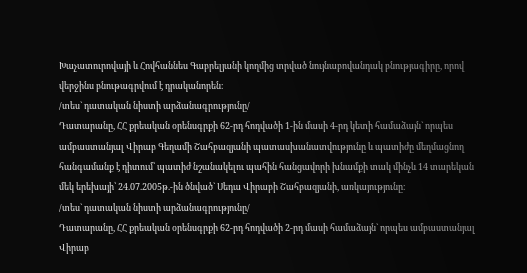Խաչատուրովայի և Հովհաննես Գաբրելյանի կողմից տրված նույնաբովանդակ բնությագիրը, որով վերջինս բնութագրվում է դրականորեն։
/տես` դատական նիստի արձանագրությունը/
Դատարանը, ՀՀ քրեական օրենսգրքի 62-րդ հոդվածի 1-ին մասի 4-րդ կետի համաձայն` որպես ամբաստանյալ Վիրաբ Գեղամի Շահբազյանի պատասխանատվությունը և պատիժը մեղմացնող հանգամանք է դիտում՝ պատիժ նշանակելու պահին հանցավորի խնամքի տակ մինչև 14 տարեկան մեկ երեխայի՝ 24.07.2005թ.-ին ծնված` Սեդա Վիրաբի Շահբազյանի, առկայությունը։
/տես` դատական նիստի արձանագրությունը/
Դատարանը, ՀՀ քրեական օրենսգրքի 62-րդ հոդվածի 2-րդ մասի համաձայն` որպես ամբաստանյալ Վիրաբ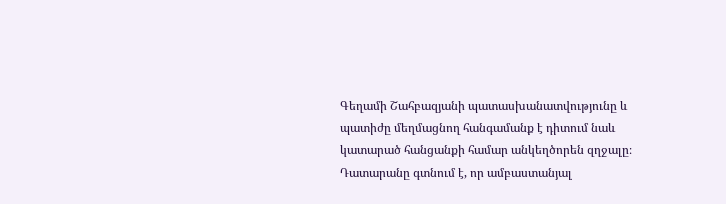Գեղամի Շահբազյանի պատասխանատվությունը և պատիժը մեղմացնող հանգամանք է դիտում նաև կատարած հանցանքի համար անկեղծորեն զղջալը։
Դատարանը գտնում է, որ ամբաստանյալ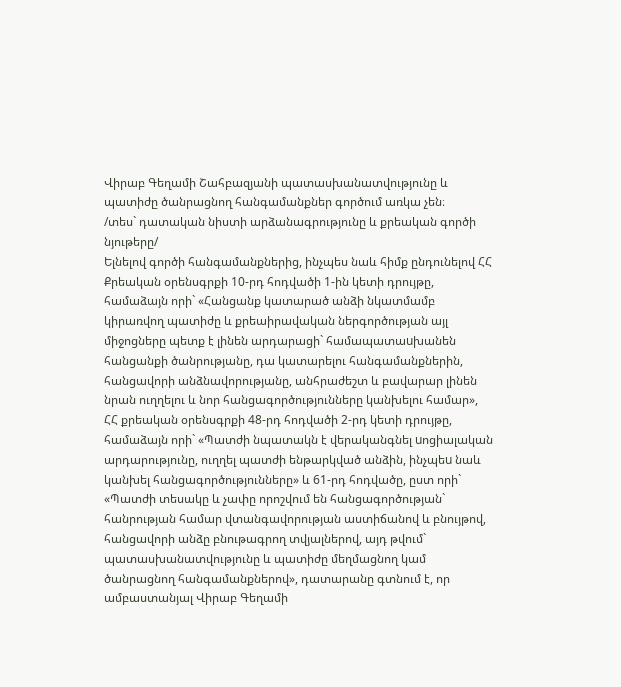Վիրաբ Գեղամի Շահբազյանի պատասխանատվությունը և պատիժը ծանրացնող հանգամանքներ գործում առկա չեն։
/տես` դատական նիստի արձանագրությունը և քրեական գործի նյութերը/
Ելնելով գործի հանգամանքներից, ինչպես նաև հիմք ընդունելով ՀՀ Քրեական օրենսգրքի 10-րդ հոդվածի 1-ին կետի դրույթը, համաձայն որի` «Հանցանք կատարած անձի նկատմամբ կիրառվող պատիժը և քրեաիրավական ներգործության այլ միջոցները պետք է լինեն արդարացի` համապատաuխանեն հանցանքի ծանրությանը, դա կատարելու հանգամանքներին, հանցավորի անձնավորությանը, անհրաժեշտ և բավարար լինեն նրան ուղղելու և նոր հանցագործությունները կանխելու համար», ՀՀ քրեական օրենսգրքի 48-րդ հոդվածի 2-րդ կետի դրույթը, համաձայն որի` «Պատժի նպատակն է վերականգնել uոցիալական արդարությունը, ուղղել պատժի ենթարկված անձին, ինչպեu նաև կանխել հանցագործությունները» և 61-րդ հոդվածը, ըստ որի` «Պատժի տեսակը և չափը որոշվում են հանցագործության` հանրության համար վտանգավորության աստիճանով և բնույթով, հանցավորի անձը բնութագրող տվյալներով, այդ թվում` պատասխանատվությունը և պատիժը մեղմացնող կամ ծանրացնող հանգամանքներով», դատարանը գտնում է, որ ամբաստանյալ Վիրաբ Գեղամի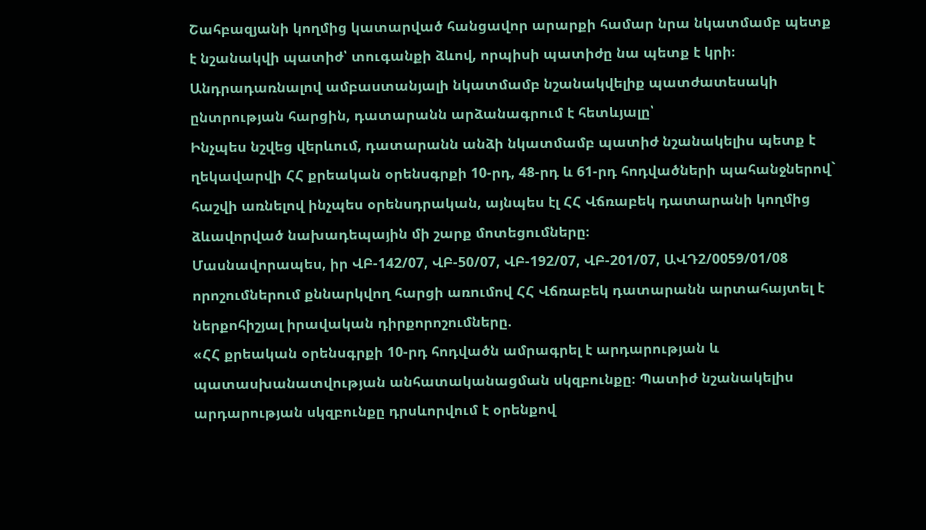Շահբազյանի կողմից կատարված հանցավոր արարքի համար նրա նկատմամբ պետք է նշանակվի պատիժ՝ տուգանքի ձևով, որպիսի պատիժը նա պետք է կրի։
Անդրադառնալով ամբաստանյալի նկատմամբ նշանակվելիք պատժատեսակի ընտրության հարցին, դատարանն արձանագրում է հետևյալը՝
Ինչպես նշվեց վերևում, դատարանն անձի նկատմամբ պատիժ նշանակելիս պետք է ղեկավարվի ՀՀ քրեական օրենսգրքի 10-րդ, 48-րդ և 61-րդ հոդվածների պահանջներով` հաշվի առնելով ինչպես օրենսդրական, այնպես էլ ՀՀ Վճռաբեկ դատարանի կողմից ձևավորված նախադեպային մի շարք մոտեցումները։
Մասնավորապես, իր ՎԲ-142/07, ՎԲ-50/07, ՎԲ-192/07, ՎԲ-201/07, ԱՎԴ2/0059/01/08 որոշումներում քննարկվող հարցի առումով ՀՀ Վճռաբեկ դատարանն արտահայտել է ներքոհիշյալ իրավական դիրքորոշումները.
«ՀՀ քրեական օրենսգրքի 10-րդ հոդվածն ամրագրել է արդարության և պատասխանատվության անհատականացման սկզբունքը։ Պատիժ նշանակելիս արդարության սկզբունքը դրսևորվում է օրենքով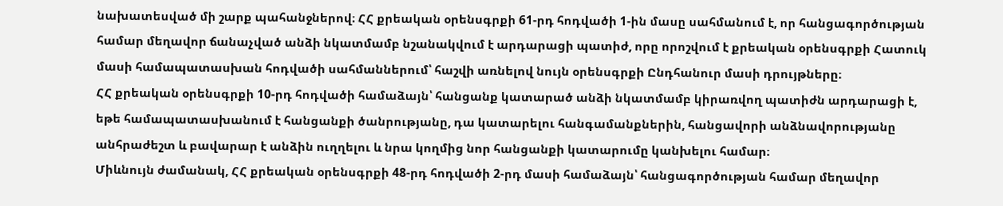նախատեսված մի շարք պահանջներով։ ՀՀ քրեական օրենսգրքի 61-րդ հոդվածի 1-ին մասը սահմանում է, որ հանցագործության համար մեղավոր ճանաչված անձի նկատմամբ նշանակվում է արդարացի պատիժ, որը որոշվում է քրեական օրենսգրքի Հատուկ մասի համապատասխան հոդվածի սահմաններում՝ հաշվի առնելով նույն օրենսգրքի Ընդհանուր մասի դրույթները։
ՀՀ քրեական օրենսգրքի 10-րդ հոդվածի համաձայն՝ հանցանք կատարած անձի նկատմամբ կիրառվող պատիժն արդարացի է, եթե համապատասխանում է հանցանքի ծանրությանը, դա կատարելու հանգամանքներին, հանցավորի անձնավորությանը անհրաժեշտ և բավարար է անձին ուղղելու և նրա կողմից նոր հանցանքի կատարումը կանխելու համար։
Միևնույն ժամանակ, ՀՀ քրեական օրենսգրքի 48-րդ հոդվածի 2-րդ մասի համաձայն՝ հանցագործության համար մեղավոր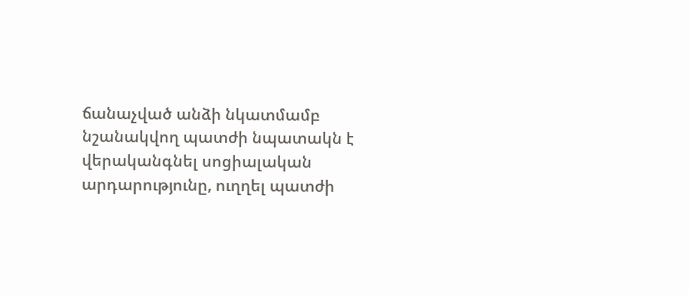ճանաչված անձի նկատմամբ նշանակվող պատժի նպատակն է վերականգնել սոցիալական արդարությունը, ուղղել պատժի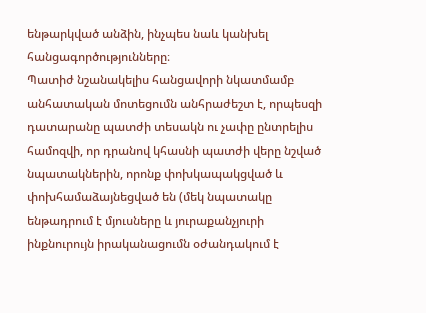ենթարկված անձին, ինչպես նաև կանխել հանցագործությունները։
Պատիժ նշանակելիս հանցավորի նկատմամբ անհատական մոտեցումն անհրաժեշտ է, որպեսզի դատարանը պատժի տեսակն ու չափը ընտրելիս համոզվի, որ դրանով կհասնի պատժի վերը նշված նպատակներին, որոնք փոխկապակցված և փոխհամաձայնեցված են (մեկ նպատակը ենթադրում է մյուսները և յուրաքանչյուրի ինքնուրույն իրականացումն օժանդակում է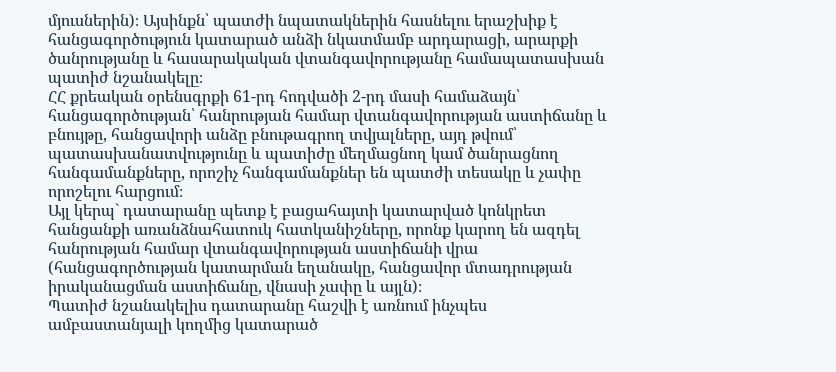մյուսներին)։ Այսինքն՝ պատժի նպատակներին հասնելու երաշխիք է հանցագործություն կատարած անձի նկատմամբ արդարացի, արարքի ծանրությանը և հասարակական վտանգավորությանը համապատասխան պատիժ նշանակելը։
ՀՀ քրեական օրենսգրքի 61-րդ հոդվածի 2-րդ մասի համաձայն՝ հանցագործության՝ հանրության համար վտանգավորության աստիճանը և բնույթը, հանցավորի անձը բնութագրող տվյալները, այդ թվում՝ պատասխանատվությունը և պատիժը մեղմացնող կամ ծանրացնող հանգամանքները, որոշիչ հանգամանքներ են պատժի տեսակը և չափը որոշելու հարցում։
Այլ կերպ` դատարանը պետք է բացահայտի կատարված կոնկրետ հանցանքի առանձնահատուկ հատկանիշները, որոնք կարող են ազդել հանրության համար վտանգավորության աստիճանի վրա (հանցագործության կատարման եղանակը, հանցավոր մտադրության իրականացման աստիճանը, վնասի չափը և այլն)։
Պատիժ նշանակելիս դատարանը հաշվի է առնում ինչպես ամբաստանյալի կողմից կատարած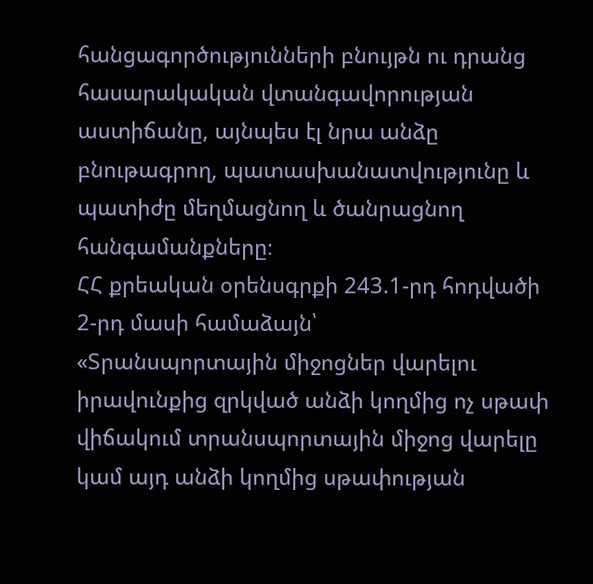հանցագործությունների բնույթն ու դրանց հասարակական վտանգավորության աստիճանը, այնպես էլ նրա անձը բնութագրող, պատասխանատվությունը և պատիժը մեղմացնող և ծանրացնող հանգամանքները։
ՀՀ քրեական օրենսգրքի 243.1-րդ հոդվածի 2-րդ մասի համաձայն՝
«Տրանսպորտային միջոցներ վարելու իրավունքից զրկված անձի կողմից ոչ սթափ վիճակում տրանսպորտային միջոց վարելը կամ այդ անձի կողմից սթափության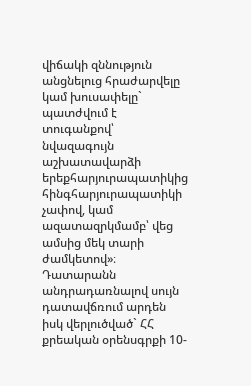վիճակի զննություն անցնելուց հրաժարվելը կամ խուսափելը` պատժվում է տուգանքով՝ նվազագույն աշխատավարձի երեքհարյուրապատիկից հինգհարյուրապատիկի չափով, կամ ազատազրկմամբ՝ վեց ամսից մեկ տարի ժամկետով»։
Դատարանն անդրադառնալով սույն դատավճռում արդեն իսկ վերլուծված` ՀՀ քրեական օրենսգրքի 10-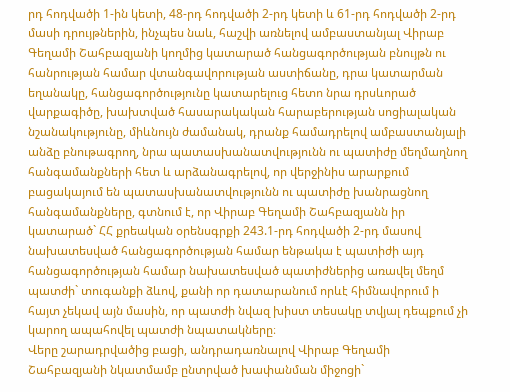րդ հոդվածի 1-ին կետի, 48-րդ հոդվածի 2-րդ կետի և 61-րդ հոդվածի 2-րդ մասի դրույթներին, ինչպես նաև, հաշվի առնելով ամբաստանյալ Վիրաբ Գեղամի Շահբազյանի կողմից կատարած հանցագործության բնույթն ու հանրության համար վտանգավորության աստիճանը, դրա կատարման եղանակը, հանցագործությունը կատարելուց հետո նրա դրսևորած վարքագիծը, խախտված հասարակական հարաբերության սոցիալական նշանակությունը, միևնույն ժամանակ, դրանք համադրելով ամբաստանյալի անձը բնութագրող, նրա պատասխանատվությունն ու պատիժը մեղմաղնող հանգամանքների հետ և արձանագրելով, որ վերջինիս արարքում բացակայում են պատասխանատվությունն ու պատիժը խանրացնող հանգամանքները, գտնում է, որ Վիրաբ Գեղամի Շահբազյանն իր կատարած` ՀՀ քրեական օրենսգրքի 243.1-րդ հոդվածի 2-րդ մասով նախատեսված հանցագործության համար ենթակա է պատիժի այդ հանցագործության համար նախատեսված պատիժներից առավել մեղմ պատժի` տուգանքի ձևով, քանի որ դատարանում որևէ հիմնավորում ի հայտ չեկավ այն մասին, որ պատժի նվազ խիստ տեսակը տվյալ դեպքում չի կարող ապահովել պատժի նպատակները։
Վերը շարադրվածից բացի, անդրադառնալով Վիրաբ Գեղամի Շահբազյանի նկատմամբ ընտրված խափանման միջոցի`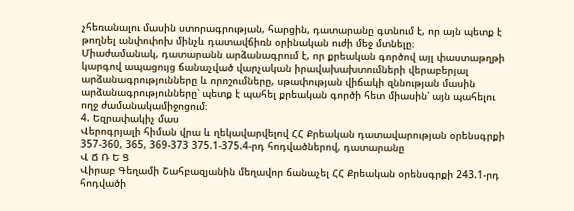չհեռանալու մասին ստորագրության, հարցին, դատարանը գտնում է, որ այն պետք է թողնել անփոփոխ մինչև դատավճիռն օրինական ուժի մեջ մտնելը։
Միաժամանակ, դատարանն արձանագրում է, որ քրեական գործով այլ փաստաթղթի կարգով ապացույց ճանաչված վարչական իրավախախտումների վերաբերյալ արձանագրությունները և որոշումները, սթափության վիճակի զննության մասին արձանագրությունները՝ պետք է պահել քրեական գործի հետ միասին՝ այն պահելու ողջ ժամանակամիջոցում։
4. Եզրափակիչ մաս
Վերոգրյալի հիման վրա և ղեկավարվելով ՀՀ Քրեական դատավարության օրենսգրքի 357-360, 365, 369-373 375.1-375.4-րդ հոդվածներով, դատարանը
Վ Ճ Ռ Ե Ց
Վիրաբ Գեղամի Շահբազյանին մեղավոր ճանաչել ՀՀ Քրեական օրենսգրքի 243.1-րդ հոդվածի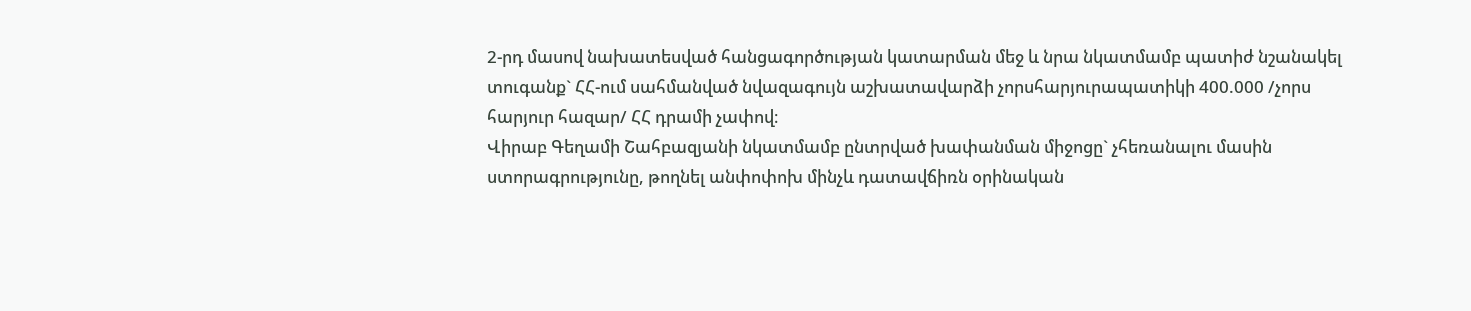2-րդ մասով նախատեսված հանցագործության կատարման մեջ և նրա նկատմամբ պատիժ նշանակել տուգանք` ՀՀ-ում սահմանված նվազագույն աշխատավարձի չորսհարյուրապատիկի 400.000 /չորս հարյուր հազար/ ՀՀ դրամի չափով։
Վիրաբ Գեղամի Շահբազյանի նկատմամբ ընտրված խափանման միջոցը` չհեռանալու մասին ստորագրությունը, թողնել անփոփոխ մինչև դատավճիռն օրինական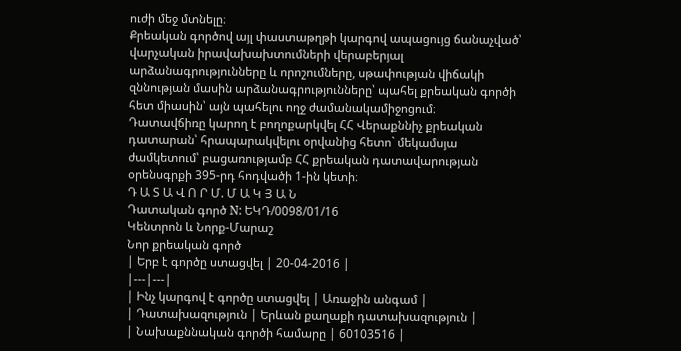ուժի մեջ մտնելը։
Քրեական գործով այլ փաստաթղթի կարգով ապացույց ճանաչված՝ վարչական իրավախախտումների վերաբերյալ արձանագրությունները և որոշումները, սթափության վիճակի զննության մասին արձանագրությունները՝ պահել քրեական գործի հետ միասին՝ այն պահելու ողջ ժամանակամիջոցում։
Դատավճիռը կարող է բողոքարկվել ՀՀ Վերաքննիչ քրեական դատարան՝ հրապարակվելու օրվանից հետո` մեկամսյա ժամկետում՝ բացառությամբ ՀՀ քրեական դատավարության օրենսգրքի 395-րդ հոդվածի 1-ին կետի։
Դ Ա Տ Ա Վ Ո Ր Մ. Մ Ա Կ Յ Ա Ն
Դատական գործ N: ԵԿԴ/0098/01/16
Կենտրոն և Նորք-Մարաշ
Նոր քրեական գործ
| Երբ է գործը ստացվել | 20-04-2016 |
|---|---|
| Ինչ կարգով է գործը ստացվել | Առաջին անգամ |
| Դատախազություն | Երևան քաղաքի դատախազություն |
| Նախաքննական գործի համարը | 60103516 |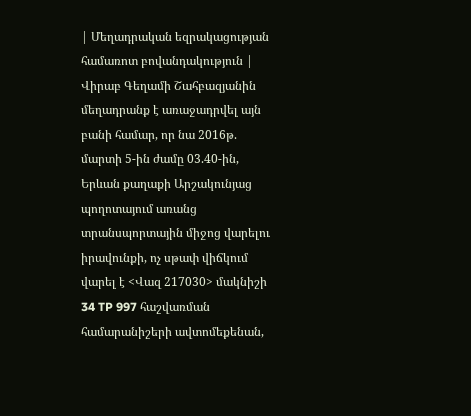| Մեղադրական եզրակացության համառոտ բովանդակություն | Վիրաբ Գեղամի Շահբազյանին մեղադրանք է առաջադրվել այն բանի համար, որ նա 2016թ. մարտի 5-ին ժամը 03.40-ին, Երևան քաղաքի Արշակունյաց պողոտայում առանց տրանսպորտային միջոց վարելու իրավունքի, ոչ սթափ վիճկում վարել է <Վազ 217030> մակնիշի 34 TP 997 հաշվառման համարանիշերի ավտոմեքենան,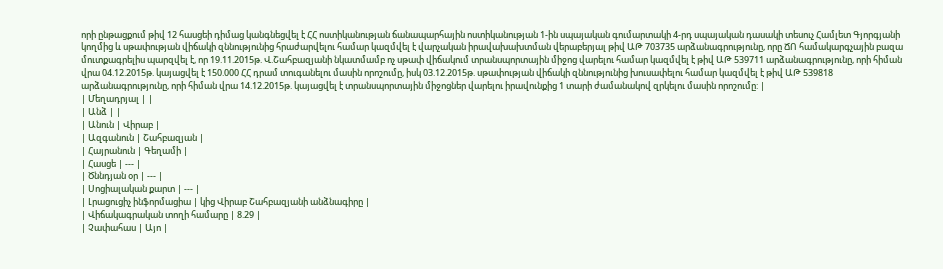որի ընթացքում թիվ 12 հասցեի դիմաց կանգնեցվել է ՀՀ ոստիկանության ճանապարհային ոստիկանության 1-ին սպայական գումարտակի 4-րդ սպայական դասակի տեսուչ Համլետ Գյորգյանի կողմից և սթափության վիճակի զննությունից հրաժարվելու համար կազմվել է վարչական իրավախախտման վերաբերյալ թիվ ԱԹ 703735 արձանագրությունը, որը ՃՈ համակարգչային բազա մուտքագրելիս պարզվել է, որ 19.11.2015թ. Վ.Շահբազյանի նկատմամբ ոչ սթափ վիճակում տրանսպորտային միջոց վարելու համար կազմվել է թիվ ԱԹ 539711 արձանագրությունը, որի հիման վրա 04.12.2015թ. կայացվել է 150.000 ՀՀ դրամ տուգանելու մասին որոշումը, իսկ 03.12.2015թ. սթափության վիճակի զննությունից խուսափելու համար կազմվել է թիվ ԱԹ 539818 արձանագրությունը, որի հիման վրա 14.12.2015թ. կայացվել է տրանսպորտային միջոցներ վարելու իրավունքից 1 տարի ժամանակով զրկելու մասին որոշումը: |
| Մեղադրյալ | |
| Անձ | |
| Անուն | Վիրաբ |
| Ազգանուն | Շահբազյան |
| Հայրանուն | Գեղամի |
| Հասցե | --- |
| Ծննդյան օր | --- |
| Սոցիալական քարտ | --- |
| Լրացուցիչ ինֆորմացիա | կից Վիրաբ Շահբազյանի անձնագիրը |
| Վիճակագրական տողի համարը | 8.29 |
| Չափահաս | Այո |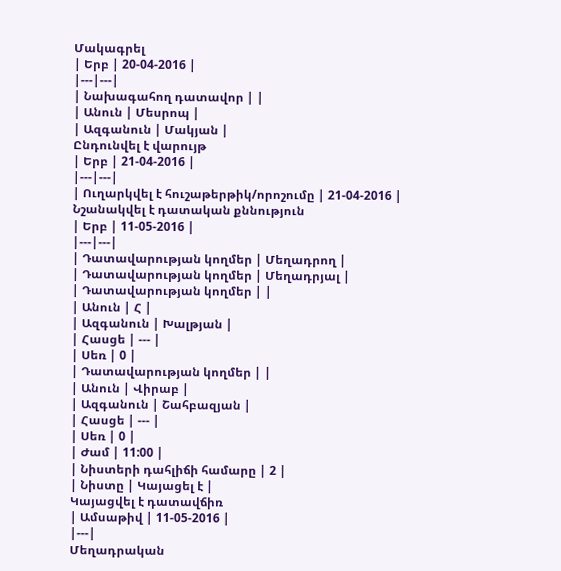Մակագրել
| Երբ | 20-04-2016 |
|---|---|
| Նախագահող դատավոր | |
| Անուն | Մեսրոպ |
| Ազգանուն | Մակյան |
Ընդունվել է վարույթ
| Երբ | 21-04-2016 |
|---|---|
| Ուղարկվել է հուշաթերթիկ/որոշումը | 21-04-2016 |
Նշանակվել է դատական քննություն
| Երբ | 11-05-2016 |
|---|---|
| Դատավարության կողմեր | Մեղադրող |
| Դատավարության կողմեր | Մեղադրյալ |
| Դատավարության կողմեր | |
| Անուն | Հ |
| Ազգանուն | Խալթյան |
| Հասցե | --- |
| Սեռ | 0 |
| Դատավարության կողմեր | |
| Անուն | Վիրաբ |
| Ազգանուն | Շահբազյան |
| Հասցե | --- |
| Սեռ | 0 |
| Ժամ | 11:00 |
| Նիստերի դահլիճի համարը | 2 |
| Նիստը | Կայացել է |
Կայացվել է դատավճիռ
| Ամսաթիվ | 11-05-2016 |
|---|
Մեղադրական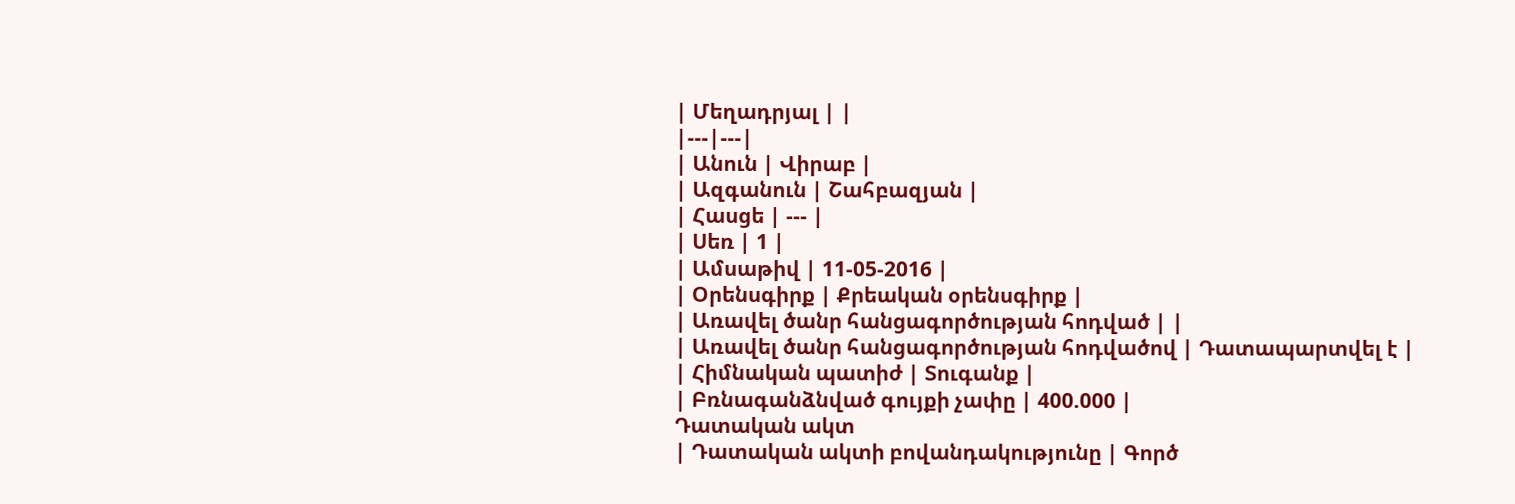| Մեղադրյալ | |
|---|---|
| Անուն | Վիրաբ |
| Ազգանուն | Շահբազյան |
| Հասցե | --- |
| Սեռ | 1 |
| Ամսաթիվ | 11-05-2016 |
| Օրենսգիրք | Քրեական օրենսգիրք |
| Առավել ծանր հանցագործության հոդված | |
| Առավել ծանր հանցագործության հոդվածով | Դատապարտվել է |
| Հիմնական պատիժ | Տուգանք |
| Բռնագանձնված գույքի չափը | 400.000 |
Դատական ակտ
| Դատական ակտի բովանդակությունը | Գործ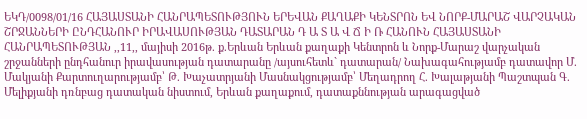ԵԿԴ/0098/01/16 ՀԱՅԱՍՏԱՆԻ ՀԱՆՐԱՊԵՏՈՒԹՅՈՒՆ ԵՐԵՎԱՆ ՔԱՂԱՔԻ ԿԵՆՏՐՈՆ ԵՎ ՆՈՐՔ-ՄԱՐԱՇ ՎԱՐՉԱԿԱՆ ՇՐՋԱՆՆԵՐԻ ԸՆԴՀԱՆՈՒՐ ԻՐԱՎԱՍՈՒԹՅԱՆ ԴԱՏԱՐԱՆ Դ Ա Տ Ա Վ Ճ Ի Ռ ՀԱՆՈՒՆ ՀԱՅԱՍՏԱՆԻ ՀԱՆՐԱՊԵՏՈՒԹՅԱՆ ,,11,, մայիսի 2016թ. ք.Երևան Երևան քաղաքի Կենտրոն և Նորք-Մարաշ վարչական շրջանների ընդհանուր իրավասության դատարանը /այսուհետև` դատարան/ Նախագահությամբ դատավոր Մ. Մակյանի Քարտուղարությամբ՝ Թ. Խաչատրյանի Մասնակցությամբ՝ Մեղադրող Հ. Խալաթյանի Պաշտպան Գ. Մելիքյանի դռնբաց դատական նիստում, Երևան քաղաքում, դատաքննության արագացված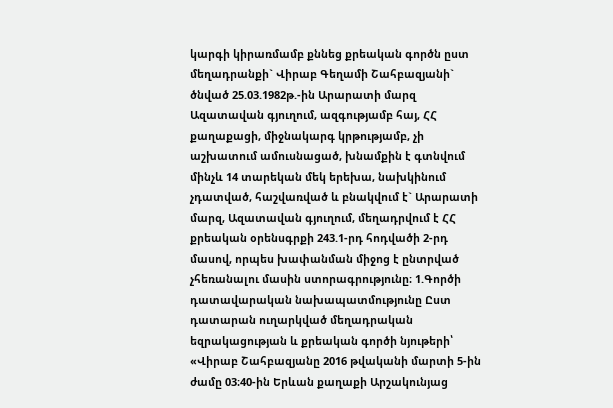կարգի կիրառմամբ քննեց քրեական գործն ըստ մեղադրանքի` Վիրաբ Գեղամի Շահբազյանի` ծնված 25.03.1982թ.-ին Արարատի մարզ Ազատավան գյուղում, ազգությամբ հայ, ՀՀ քաղաքացի, միջնակարգ կրթությամբ, չի աշխատում ամուսնացած, խնամքին է գտնվում մինչև 14 տարեկան մեկ երեխա, նախկինում չդատված, հաշվառված և բնակվում է` Արարատի մարզ, Ազատավան գյուղում, մեղադրվում է ՀՀ քրեական օրենսգրքի 243.1-րդ հոդվածի 2-րդ մասով, որպես խափանման միջոց է ընտրված չհեռանալու մասին ստորագրությունը։ 1.Գործի դատավարական նախապատմությունը Ըստ դատարան ուղարկված մեղադրական եզրակացության և քրեական գործի նյութերի՝ «Վիրաբ Շահբազյանը 2016 թվականի մարտի 5-ին ժամը 03։40-ին Երևան քաղաքի Արշակունյաց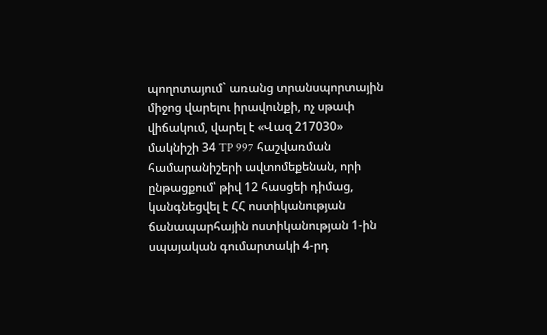պողոտայում` առանց տրանսպորտային միջոց վարելու իրավունքի, ոչ սթափ վիճակում, վարել է «Վազ 217030» մակնիշի 34 TP 997 հաշվառման համարանիշերի ավտոմեքենան, որի ընթացքում՝ թիվ 12 հասցեի դիմաց, կանգնեցվել է ՀՀ ոստիկանության ճանապարհային ոստիկանության 1-ին սպայական գումարտակի 4-րդ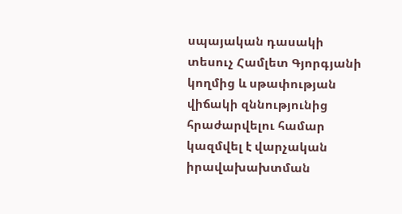սպայական դասակի տեսուչ Համլետ Գյորգյանի կողմից և սթափության վիճակի զննությունից հրաժարվելու համար կազմվել է վարչական իրավախախտման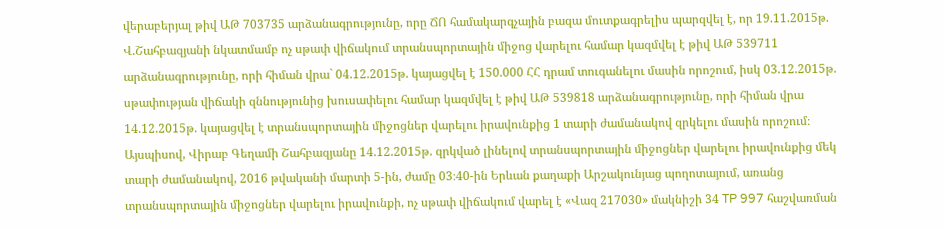վերաբերյալ թիվ ԱԹ 703735 արձանագրությունը, որը ՃՈ համակարգչային բազա մուտքագրելիս պարզվել է, որ 19.11.2015թ. Վ.Շահբազյանի նկատմամբ ոչ սթափ վիճակում տրանսպորտային միջոց վարելու համար կազմվել է թիվ ԱԹ 539711 արձանագրությունը, որի հիման վրա` 04.12.2015թ. կայացվել է 150.000 ՀՀ դրամ տուգանելու մասին որոշում, իսկ 03.12.2015թ. սթափության վիճակի զննությունից խուսափելու համար կազմվել է թիվ ԱԹ 539818 արձանագրությունը, որի հիման վրա 14.12.2015թ. կայացվել է տրանսպորտային միջոցներ վարելու իրավունքից 1 տարի ժամանակով զրկելու մասին որոշում։ Այսպիսով, Վիրաբ Գեղամի Շահբազյանը 14.12.2015թ. զրկված լինելով տրանսպորտային միջոցներ վարելու իրավունքից մեկ տարի ժամանակով, 2016 թվականի մարտի 5-ին, ժամը 03։40-ին Երևան քաղաքի Արշակունյաց պողոտայում, առանց տրանսպորտային միջոցներ վարելու իրավունքի, ոչ սթափ վիճակում վարել է «Վազ 217030» մակնիշի 34 TP 997 հաշվառման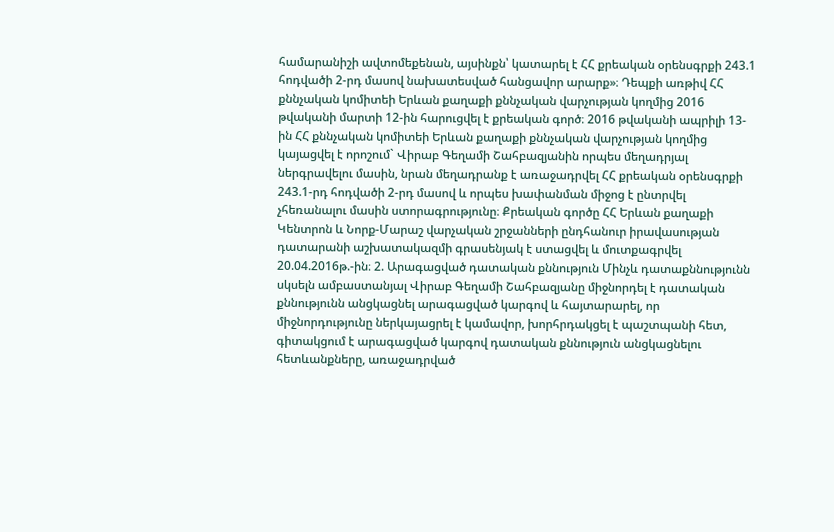համարանիշի ավտոմեքենան, այսինքն՝ կատարել է ՀՀ քրեական օրենսգրքի 243.1 հոդվածի 2-րդ մասով նախատեսված հանցավոր արարք»։ Դեպքի առթիվ ՀՀ քննչական կոմիտեի Երևան քաղաքի քննչական վարչության կողմից 2016 թվականի մարտի 12-ին հարուցվել է քրեական գործ։ 2016 թվականի ապրիլի 13-ին ՀՀ քննչական կոմիտեի Երևան քաղաքի քննչական վարչության կողմից կայացվել է որոշում` Վիրաբ Գեղամի Շահբազյանին որպես մեղադրյալ ներգրավելու մասին, նրան մեղադրանք է առաջադրվել ՀՀ քրեական օրենսգրքի 243.1-րդ հոդվածի 2-րդ մասով և որպես խափանման միջոց է ընտրվել չհեռանալու մասին ստորագրությունը։ Քրեական գործը ՀՀ Երևան քաղաքի Կենտրոն և Նորք-Մարաշ վարչական շրջանների ընդհանուր իրավասության դատարանի աշխատակազմի գրասենյակ է ստացվել և մուտքագրվել 20.04.2016թ.-ին։ 2. Արագացված դատական քննություն Մինչև դատաքննությունն սկսելն ամբաստանյալ Վիրաբ Գեղամի Շահբազյանը միջնորդել է դատական քննությունն անցկացնել արագացված կարգով և հայտարարել, որ միջնորդությունը ներկայացրել է կամավոր, խորհրդակցել է պաշտպանի հետ, գիտակցում է արագացված կարգով դատական քննություն անցկացնելու հետևանքները, առաջադրված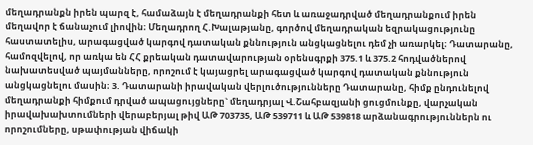մեղադրանքն իրեն պարզ է, համաձայն է մեղադրանքի հետ և առաջադրված մեղադրանքում իրեն մեղավոր է ճանաչում լիովին։ Մեղադրող Հ.Խալաթյանը, գործով մեղադրական եզրակացությունը հաստատելիս, արագացված կարգով դատական քննություն անցկացնելու դեմ չի առարկել։ Դատարանը, համոզվելով, որ առկա են ՀՀ քրեական դատավարության օրենսգրքի 375.1 և 375.2 հոդվածներով նախատեսված պայմանները, որոշում է կայացրել արագացված կարգով դատական քննություն անցկացնելու մասին։ 3. Դատարանի իրավական վերլուծությունները Դատարանը, հիմք ընդունելով մեղադրանքի հիմքում դրված ապացույցները` մեղադրյալ Վ.Շահբազյանի ցուցմունքը, վարչական իրավախախտումների վերաբերյալ թիվ ԱԹ 703735, ԱԹ 539711 և ԱԹ 539818 արձանագրություններն ու որոշումները, սթափության վիճակի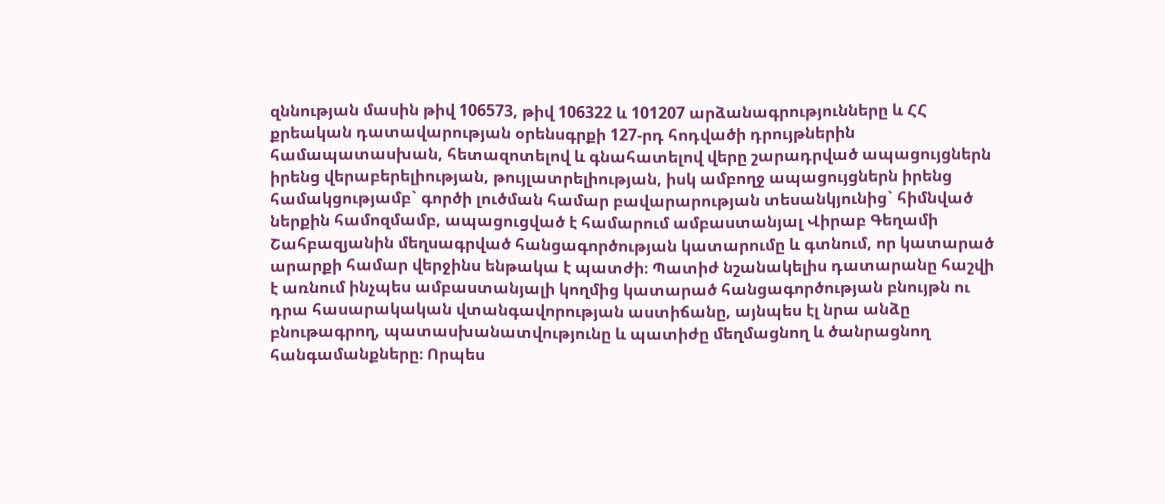զննության մասին թիվ 106573, թիվ 106322 և 101207 արձանագրությունները և ՀՀ քրեական դատավարության օրենսգրքի 127-րդ հոդվածի դրույթներին համապատասխան, հետազոտելով և գնահատելով վերը շարադրված ապացույցներն իրենց վերաբերելիության, թույլատրելիության, իսկ ամբողջ ապացույցներն իրենց համակցությամբ` գործի լուծման համար բավարարության տեսանկյունից` հիմնված ներքին համոզմամբ, ապացուցված է համարում ամբաստանյալ Վիրաբ Գեղամի Շահբազյանին մեղսագրված հանցագործության կատարումը և գտնում, որ կատարած արարքի համար վերջինս ենթակա է պատժի։ Պատիժ նշանակելիս դատարանը հաշվի է առնում ինչպես ամբաստանյալի կողմից կատարած հանցագործության բնույթն ու դրա հասարակական վտանգավորության աստիճանը, այնպես էլ նրա անձը բնութագրող, պատասխանատվությունը և պատիժը մեղմացնող և ծանրացնող հանգամանքները։ Որպես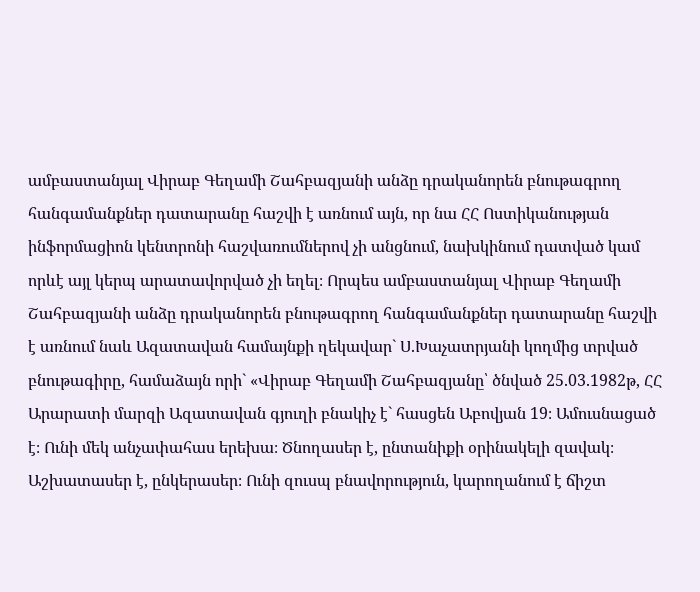ամբաստանյալ Վիրաբ Գեղամի Շահբազյանի անձը դրականորեն բնութագրող հանգամանքներ դատարանը հաշվի է առնում այն, որ նա ՀՀ Ոստիկանության ինֆորմացիոն կենտրոնի հաշվառումներով չի անցնում, նախկինում դատված կամ որևէ այլ կերպ արատավորված չի եղել։ Որպես ամբաստանյալ Վիրաբ Գեղամի Շահբազյանի անձը դրականորեն բնութագրող հանգամանքներ դատարանը հաշվի է առնում նաև Ազատավան համայնքի ղեկավար` Ս.Խաչատրյանի կողմից տրված բնութագիրը, համաձայն որի` «Վիրաբ Գեղամի Շահբազյանը՝ ծնված 25.03.1982թ, ՀՀ Արարատի մարզի Ազատավան գյուղի բնակիչ է` հասցեն Աբովյան 19։ Ամուսնացած է։ Ունի մեկ անչափահաս երեխա։ Ծնողասեր է, ընտանիքի օրինակելի զավակ։ Աշխատասեր է, ընկերասեր։ Ունի զուսպ բնավորություն, կարողանում է ճիշտ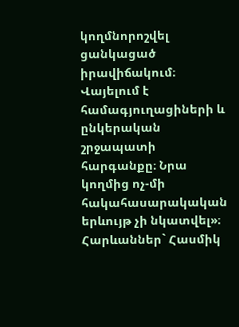կողմնորոշվել ցանկացած իրավիճակում։ Վայելում է համագյուղացիների և ընկերական շրջապատի հարգանքը։ Նրա կողմից ոչ-մի հակահասարակական երևույթ չի նկատվել»։ Հարևաններ` Հասմիկ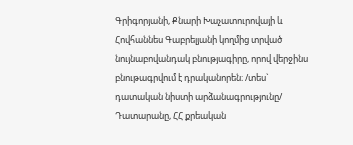Գրիգորյանի, Քնարի Խաչատուրովայի և Հովհաննես Գաբրելյանի կողմից տրված նույնաբովանդակ բնությագիրը, որով վերջինս բնութագրվում է դրականորեն։ /տես` դատական նիստի արձանագրությունը/ Դատարանը, ՀՀ քրեական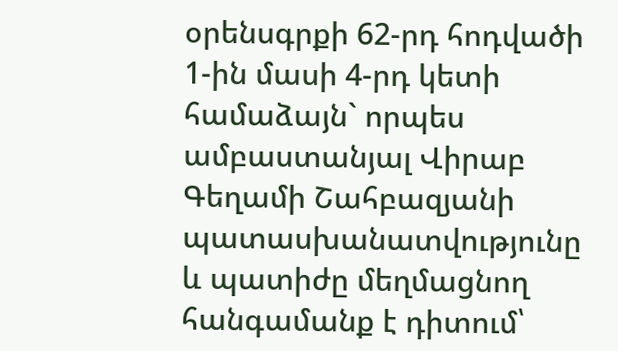օրենսգրքի 62-րդ հոդվածի 1-ին մասի 4-րդ կետի համաձայն` որպես ամբաստանյալ Վիրաբ Գեղամի Շահբազյանի պատասխանատվությունը և պատիժը մեղմացնող հանգամանք է դիտում՝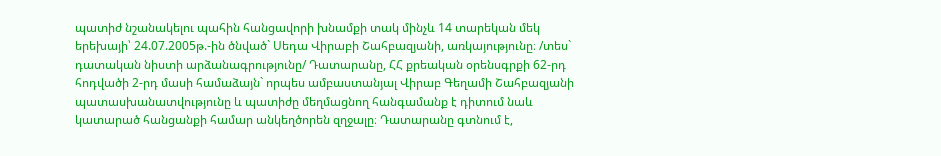պատիժ նշանակելու պահին հանցավորի խնամքի տակ մինչև 14 տարեկան մեկ երեխայի՝ 24.07.2005թ.-ին ծնված` Սեդա Վիրաբի Շահբազյանի, առկայությունը։ /տես` դատական նիստի արձանագրությունը/ Դատարանը, ՀՀ քրեական օրենսգրքի 62-րդ հոդվածի 2-րդ մասի համաձայն` որպես ամբաստանյալ Վիրաբ Գեղամի Շահբազյանի պատասխանատվությունը և պատիժը մեղմացնող հանգամանք է դիտում նաև կատարած հանցանքի համար անկեղծորեն զղջալը։ Դատարանը գտնում է,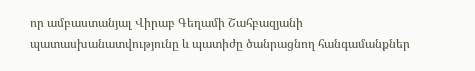որ ամբաստանյալ Վիրաբ Գեղամի Շահբազյանի պատասխանատվությունը և պատիժը ծանրացնող հանգամանքներ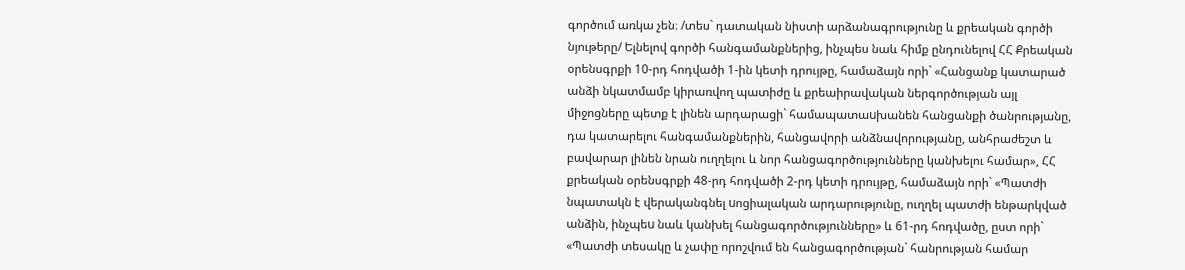գործում առկա չեն։ /տես` դատական նիստի արձանագրությունը և քրեական գործի նյութերը/ Ելնելով գործի հանգամանքներից, ինչպես նաև հիմք ընդունելով ՀՀ Քրեական օրենսգրքի 10-րդ հոդվածի 1-ին կետի դրույթը, համաձայն որի` «Հանցանք կատարած անձի նկատմամբ կիրառվող պատիժը և քրեաիրավական ներգործության այլ միջոցները պետք է լինեն արդարացի` համապատաuխանեն հանցանքի ծանրությանը, դա կատարելու հանգամանքներին, հանցավորի անձնավորությանը, անհրաժեշտ և բավարար լինեն նրան ուղղելու և նոր հանցագործությունները կանխելու համար», ՀՀ քրեական օրենսգրքի 48-րդ հոդվածի 2-րդ կետի դրույթը, համաձայն որի` «Պատժի նպատակն է վերականգնել uոցիալական արդարությունը, ուղղել պատժի ենթարկված անձին, ինչպեu նաև կանխել հանցագործությունները» և 61-րդ հոդվածը, ըստ որի` «Պատժի տեսակը և չափը որոշվում են հանցագործության` հանրության համար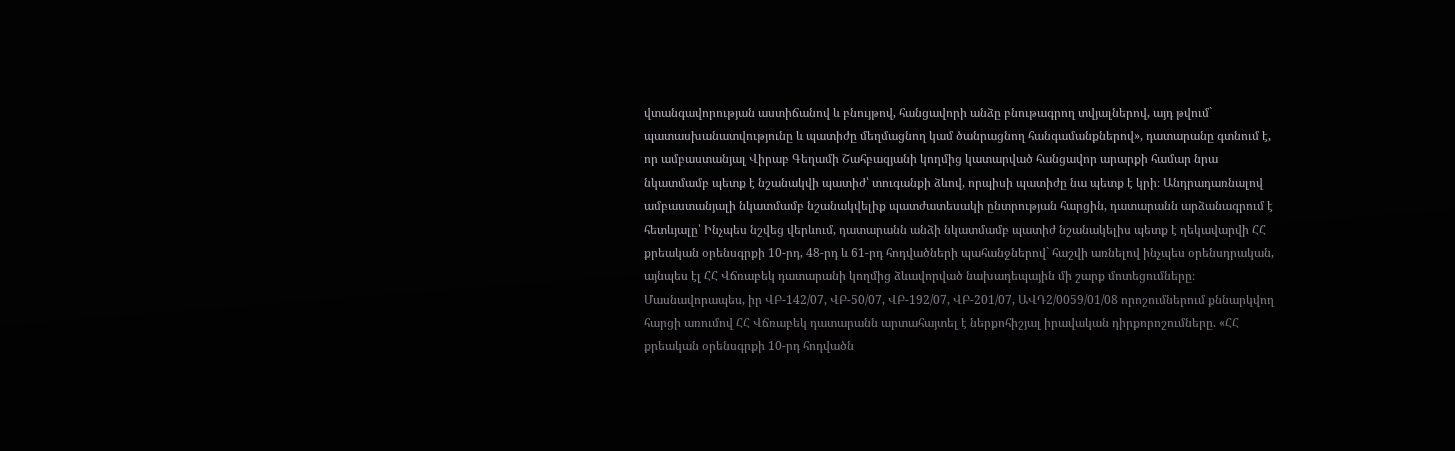վտանգավորության աստիճանով և բնույթով, հանցավորի անձը բնութագրող տվյալներով, այդ թվում` պատասխանատվությունը և պատիժը մեղմացնող կամ ծանրացնող հանգամանքներով», դատարանը գտնում է, որ ամբաստանյալ Վիրաբ Գեղամի Շահբազյանի կողմից կատարված հանցավոր արարքի համար նրա նկատմամբ պետք է նշանակվի պատիժ՝ տուգանքի ձևով, որպիսի պատիժը նա պետք է կրի։ Անդրադառնալով ամբաստանյալի նկատմամբ նշանակվելիք պատժատեսակի ընտրության հարցին, դատարանն արձանագրում է հետևյալը՝ Ինչպես նշվեց վերևում, դատարանն անձի նկատմամբ պատիժ նշանակելիս պետք է ղեկավարվի ՀՀ քրեական օրենսգրքի 10-րդ, 48-րդ և 61-րդ հոդվածների պահանջներով` հաշվի առնելով ինչպես օրենսդրական, այնպես էլ ՀՀ Վճռաբեկ դատարանի կողմից ձևավորված նախադեպային մի շարք մոտեցումները։ Մասնավորապես, իր ՎԲ-142/07, ՎԲ-50/07, ՎԲ-192/07, ՎԲ-201/07, ԱՎԴ2/0059/01/08 որոշումներում քննարկվող հարցի առումով ՀՀ Վճռաբեկ դատարանն արտահայտել է ներքոհիշյալ իրավական դիրքորոշումները. «ՀՀ քրեական օրենսգրքի 10-րդ հոդվածն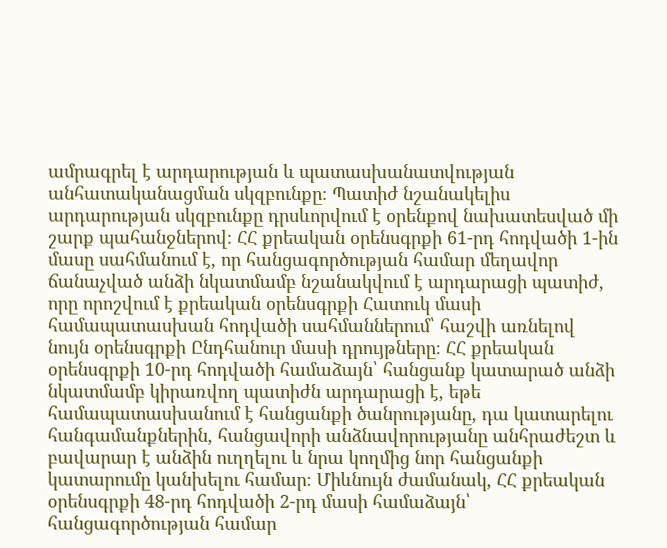ամրագրել է արդարության և պատասխանատվության անհատականացման սկզբունքը։ Պատիժ նշանակելիս արդարության սկզբունքը դրսևորվում է օրենքով նախատեսված մի շարք պահանջներով։ ՀՀ քրեական օրենսգրքի 61-րդ հոդվածի 1-ին մասը սահմանում է, որ հանցագործության համար մեղավոր ճանաչված անձի նկատմամբ նշանակվում է արդարացի պատիժ, որը որոշվում է քրեական օրենսգրքի Հատուկ մասի համապատասխան հոդվածի սահմաններում՝ հաշվի առնելով նույն օրենսգրքի Ընդհանուր մասի դրույթները։ ՀՀ քրեական օրենսգրքի 10-րդ հոդվածի համաձայն՝ հանցանք կատարած անձի նկատմամբ կիրառվող պատիժն արդարացի է, եթե համապատասխանում է հանցանքի ծանրությանը, դա կատարելու հանգամանքներին, հանցավորի անձնավորությանը անհրաժեշտ և բավարար է անձին ուղղելու և նրա կողմից նոր հանցանքի կատարումը կանխելու համար։ Միևնույն ժամանակ, ՀՀ քրեական օրենսգրքի 48-րդ հոդվածի 2-րդ մասի համաձայն՝ հանցագործության համար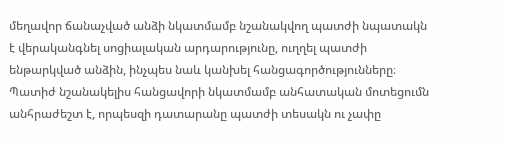մեղավոր ճանաչված անձի նկատմամբ նշանակվող պատժի նպատակն է վերականգնել սոցիալական արդարությունը, ուղղել պատժի ենթարկված անձին, ինչպես նաև կանխել հանցագործությունները։ Պատիժ նշանակելիս հանցավորի նկատմամբ անհատական մոտեցումն անհրաժեշտ է, որպեսզի դատարանը պատժի տեսակն ու չափը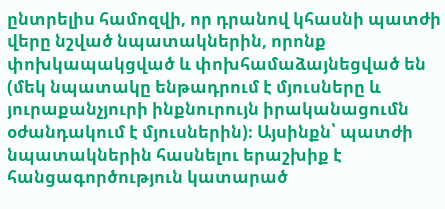ընտրելիս համոզվի, որ դրանով կհասնի պատժի վերը նշված նպատակներին, որոնք փոխկապակցված և փոխհամաձայնեցված են (մեկ նպատակը ենթադրում է մյուսները և յուրաքանչյուրի ինքնուրույն իրականացումն օժանդակում է մյուսներին)։ Այսինքն՝ պատժի նպատակներին հասնելու երաշխիք է հանցագործություն կատարած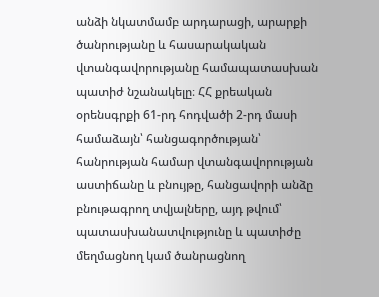անձի նկատմամբ արդարացի, արարքի ծանրությանը և հասարակական վտանգավորությանը համապատասխան պատիժ նշանակելը։ ՀՀ քրեական օրենսգրքի 61-րդ հոդվածի 2-րդ մասի համաձայն՝ հանցագործության՝ հանրության համար վտանգավորության աստիճանը և բնույթը, հանցավորի անձը բնութագրող տվյալները, այդ թվում՝ պատասխանատվությունը և պատիժը մեղմացնող կամ ծանրացնող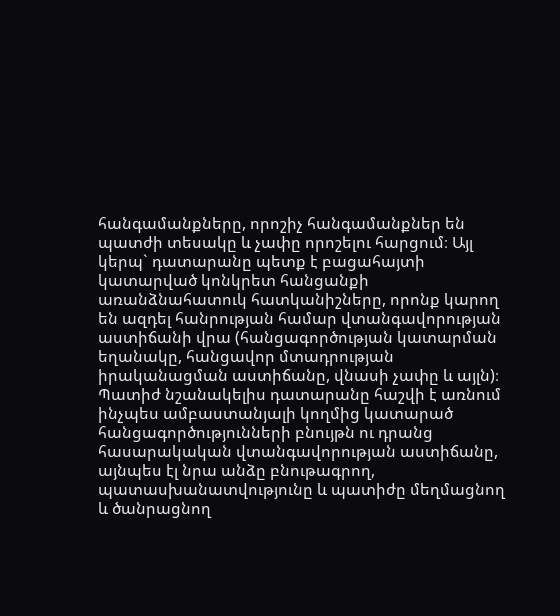հանգամանքները, որոշիչ հանգամանքներ են պատժի տեսակը և չափը որոշելու հարցում։ Այլ կերպ` դատարանը պետք է բացահայտի կատարված կոնկրետ հանցանքի առանձնահատուկ հատկանիշները, որոնք կարող են ազդել հանրության համար վտանգավորության աստիճանի վրա (հանցագործության կատարման եղանակը, հանցավոր մտադրության իրականացման աստիճանը, վնասի չափը և այլն)։ Պատիժ նշանակելիս դատարանը հաշվի է առնում ինչպես ամբաստանյալի կողմից կատարած հանցագործությունների բնույթն ու դրանց հասարակական վտանգավորության աստիճանը, այնպես էլ նրա անձը բնութագրող, պատասխանատվությունը և պատիժը մեղմացնող և ծանրացնող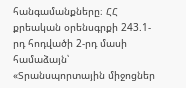հանգամանքները։ ՀՀ քրեական օրենսգրքի 243.1-րդ հոդվածի 2-րդ մասի համաձայն՝ «Տրանսպորտային միջոցներ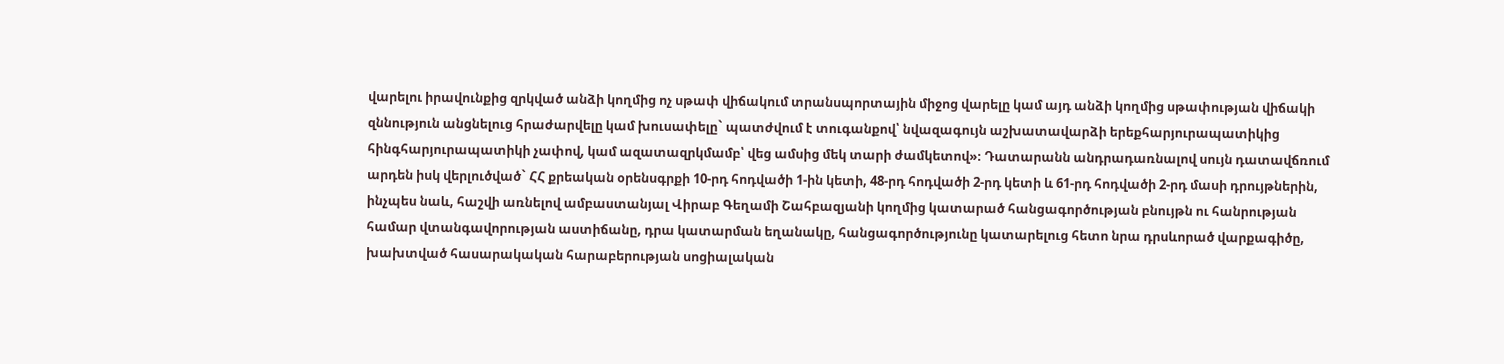վարելու իրավունքից զրկված անձի կողմից ոչ սթափ վիճակում տրանսպորտային միջոց վարելը կամ այդ անձի կողմից սթափության վիճակի զննություն անցնելուց հրաժարվելը կամ խուսափելը` պատժվում է տուգանքով՝ նվազագույն աշխատավարձի երեքհարյուրապատիկից հինգհարյուրապատիկի չափով, կամ ազատազրկմամբ՝ վեց ամսից մեկ տարի ժամկետով»։ Դատարանն անդրադառնալով սույն դատավճռում արդեն իսկ վերլուծված` ՀՀ քրեական օրենսգրքի 10-րդ հոդվածի 1-ին կետի, 48-րդ հոդվածի 2-րդ կետի և 61-րդ հոդվածի 2-րդ մասի դրույթներին, ինչպես նաև, հաշվի առնելով ամբաստանյալ Վիրաբ Գեղամի Շահբազյանի կողմից կատարած հանցագործության բնույթն ու հանրության համար վտանգավորության աստիճանը, դրա կատարման եղանակը, հանցագործությունը կատարելուց հետո նրա դրսևորած վարքագիծը, խախտված հասարակական հարաբերության սոցիալական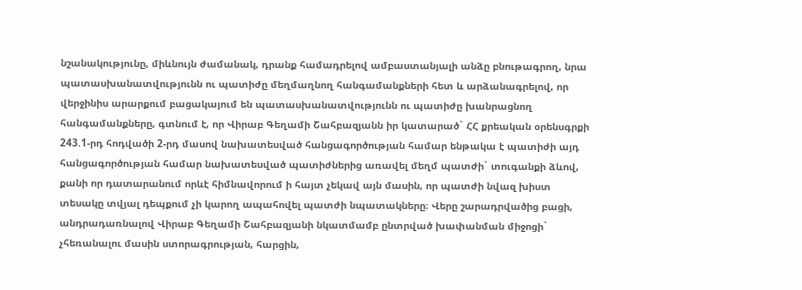նշանակությունը, միևնույն ժամանակ, դրանք համադրելով ամբաստանյալի անձը բնութագրող, նրա պատասխանատվությունն ու պատիժը մեղմաղնող հանգամանքների հետ և արձանագրելով, որ վերջինիս արարքում բացակայում են պատասխանատվությունն ու պատիժը խանրացնող հանգամանքները, գտնում է, որ Վիրաբ Գեղամի Շահբազյանն իր կատարած` ՀՀ քրեական օրենսգրքի 243.1-րդ հոդվածի 2-րդ մասով նախատեսված հանցագործության համար ենթակա է պատիժի այդ հանցագործության համար նախատեսված պատիժներից առավել մեղմ պատժի` տուգանքի ձևով, քանի որ դատարանում որևէ հիմնավորում ի հայտ չեկավ այն մասին, որ պատժի նվազ խիստ տեսակը տվյալ դեպքում չի կարող ապահովել պատժի նպատակները։ Վերը շարադրվածից բացի, անդրադառնալով Վիրաբ Գեղամի Շահբազյանի նկատմամբ ընտրված խափանման միջոցի` չհեռանալու մասին ստորագրության, հարցին,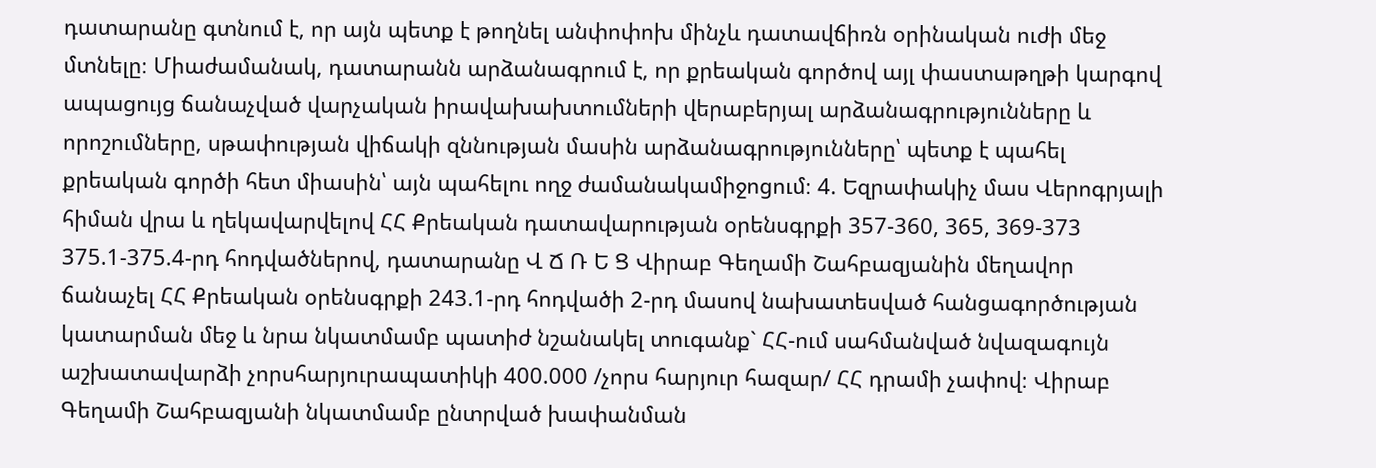դատարանը գտնում է, որ այն պետք է թողնել անփոփոխ մինչև դատավճիռն օրինական ուժի մեջ մտնելը։ Միաժամանակ, դատարանն արձանագրում է, որ քրեական գործով այլ փաստաթղթի կարգով ապացույց ճանաչված վարչական իրավախախտումների վերաբերյալ արձանագրությունները և որոշումները, սթափության վիճակի զննության մասին արձանագրությունները՝ պետք է պահել քրեական գործի հետ միասին՝ այն պահելու ողջ ժամանակամիջոցում։ 4. Եզրափակիչ մաս Վերոգրյալի հիման վրա և ղեկավարվելով ՀՀ Քրեական դատավարության օրենսգրքի 357-360, 365, 369-373 375.1-375.4-րդ հոդվածներով, դատարանը Վ Ճ Ռ Ե Ց Վիրաբ Գեղամի Շահբազյանին մեղավոր ճանաչել ՀՀ Քրեական օրենսգրքի 243.1-րդ հոդվածի 2-րդ մասով նախատեսված հանցագործության կատարման մեջ և նրա նկատմամբ պատիժ նշանակել տուգանք` ՀՀ-ում սահմանված նվազագույն աշխատավարձի չորսհարյուրապատիկի 400.000 /չորս հարյուր հազար/ ՀՀ դրամի չափով։ Վիրաբ Գեղամի Շահբազյանի նկատմամբ ընտրված խափանման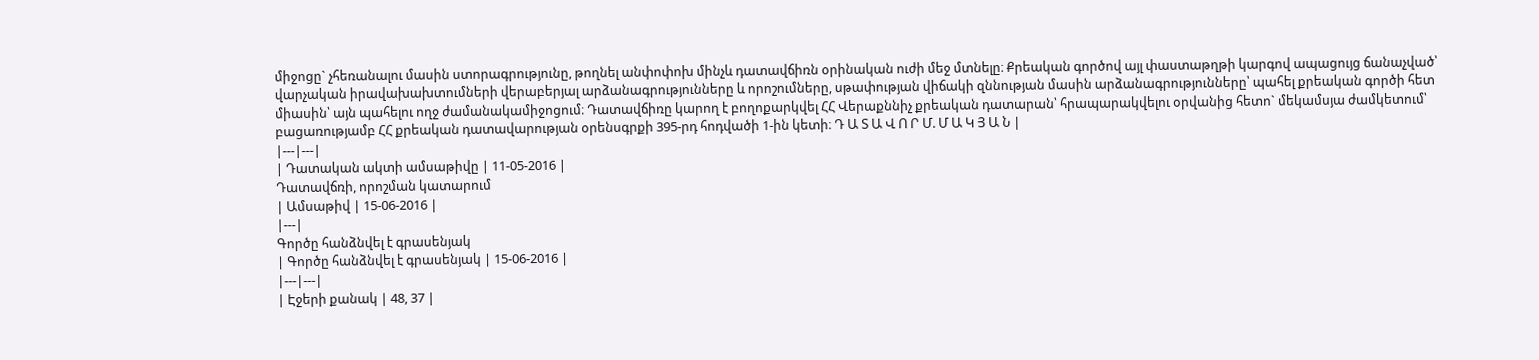միջոցը` չհեռանալու մասին ստորագրությունը, թողնել անփոփոխ մինչև դատավճիռն օրինական ուժի մեջ մտնելը։ Քրեական գործով այլ փաստաթղթի կարգով ապացույց ճանաչված՝ վարչական իրավախախտումների վերաբերյալ արձանագրությունները և որոշումները, սթափության վիճակի զննության մասին արձանագրությունները՝ պահել քրեական գործի հետ միասին՝ այն պահելու ողջ ժամանակամիջոցում։ Դատավճիռը կարող է բողոքարկվել ՀՀ Վերաքննիչ քրեական դատարան՝ հրապարակվելու օրվանից հետո` մեկամսյա ժամկետում՝ բացառությամբ ՀՀ քրեական դատավարության օրենսգրքի 395-րդ հոդվածի 1-ին կետի։ Դ Ա Տ Ա Վ Ո Ր Մ. Մ Ա Կ Յ Ա Ն |
|---|---|
| Դատական ակտի ամսաթիվը | 11-05-2016 |
Դատավճռի, որոշման կատարում
| Ամսաթիվ | 15-06-2016 |
|---|
Գործը հանձնվել է գրասենյակ
| Գործը հանձնվել է գրասենյակ | 15-06-2016 |
|---|---|
| Էջերի քանակ | 48, 37 |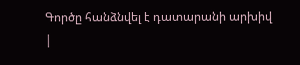Գործը հանձնվել է դատարանի արխիվ
|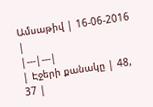Ամսաթիվ | 16-06-2016 |
|---|---|
| Էջերի քանակը | 48, 37 |